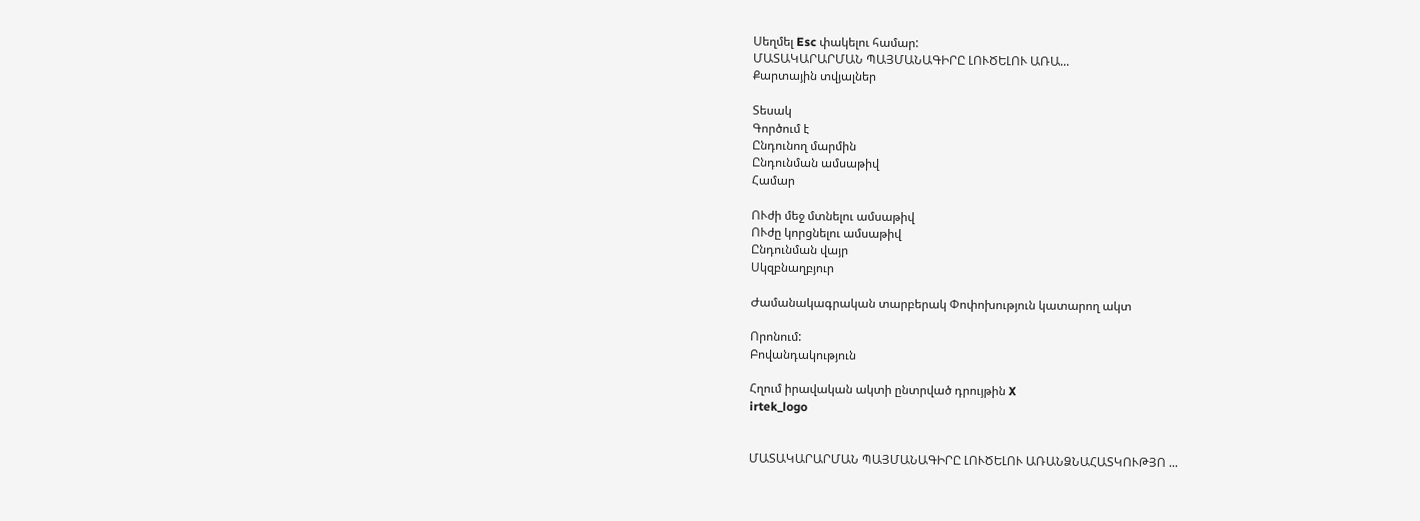Սեղմել Esc փակելու համար:
ՄԱՏԱԿԱՐԱՐՄԱՆ ՊԱՅՄԱՆԱԳԻՐԸ ԼՈՒԾԵԼՈՒ ԱՌԱ...
Քարտային տվյալներ

Տեսակ
Գործում է
Ընդունող մարմին
Ընդունման ամսաթիվ
Համար

ՈՒժի մեջ մտնելու ամսաթիվ
ՈՒժը կորցնելու ամսաթիվ
Ընդունման վայր
Սկզբնաղբյուր

Ժամանակագրական տարբերակ Փոփոխություն կատարող ակտ

Որոնում:
Բովանդակություն

Հղում իրավական ակտի ընտրված դրույթին X
irtek_logo


ՄԱՏԱԿԱՐԱՐՄԱՆ ՊԱՅՄԱՆԱԳԻՐԸ ԼՈՒԾԵԼՈՒ ԱՌԱՆՁՆԱՀԱՏԿՈՒԹՅՈ ...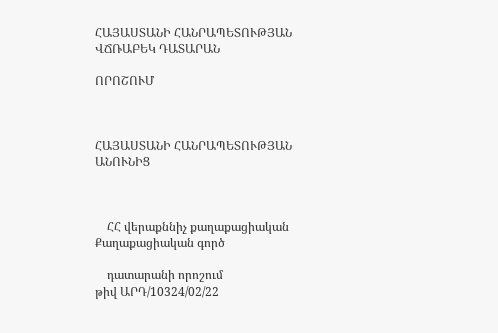ՀԱՅԱՍՏԱՆԻ ՀԱՆՐԱՊԵՏՈՒԹՅԱՆ ՎՃՌԱԲԵԿ ԴԱՏԱՐԱՆ

ՈՐՈՇՈՒՄ



ՀԱՅԱՍՏԱՆԻ ՀԱՆՐԱՊԵՏՈՒԹՅԱՆ ԱՆՈՒՆԻՑ



    ՀՀ վերաքննիչ քաղաքացիական                   Քաղաքացիական գործ

    դատարանի որոշում                            թիվ ԱՐԴ/10324/02/22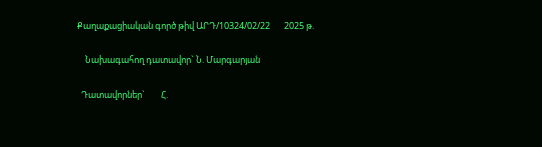Քաղաքացիական գործ թիվ ԱՐԴ/10324/02/22       2025 թ.

    Նախագահող դատավոր` Ն. Մարգարյան

  Դատավորներ`        Հ.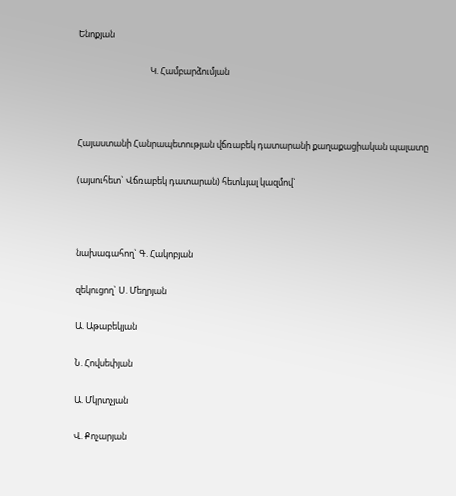Ենոքյան

                                    Կ. Համբարձումյան



Հայաստանի Հանրապետության վճռաբեկ դատարանի քաղաքացիական պալատը

(այսուհետ` Վճռաբեկ դատարան) հետևյալ կազմով`



նախագահող` Գ. Հակոբյան

զեկուցող` Ս. Մեղրյան

Ա. Աթաբեկյան

Ն. Հովսեփյան

Ա. Մկրտչյան

Վ. Քոչարյան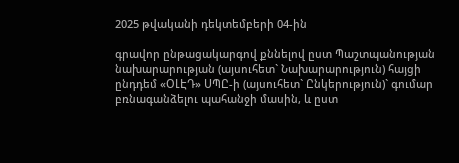2025 թվականի դեկտեմբերի 04-ին

գրավոր ընթացակարգով քննելով ըստ Պաշտպանության նախարարության (այսուհետ` Նախարարություն) հայցի ընդդեմ «ՕԼԷԴ» ՍՊԸ-ի (այսուհետ` Ընկերություն)` գումար բռնագանձելու պահանջի մասին, և ըստ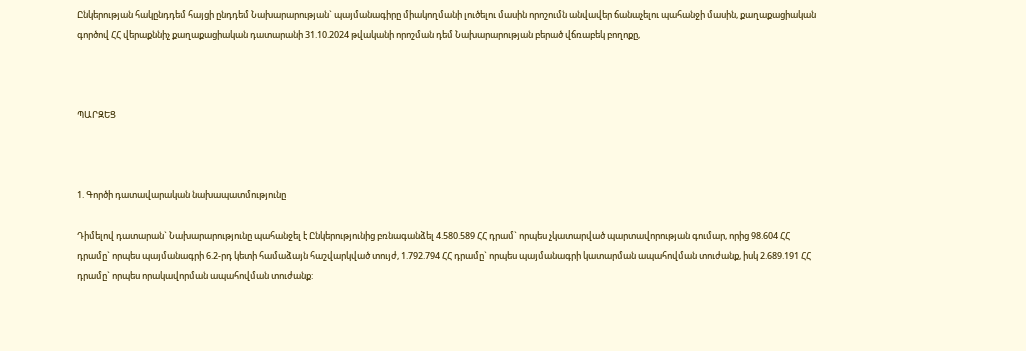Ընկերության հակընդդեմ հայցի ընդդեմ Նախարարության` պայմանագիրը միակողմանի լուծելու մասին որոշումն անվավեր ճանաչելու պահանջի մասին, քաղաքացիական գործով ՀՀ վերաքննիչ քաղաքացիական դատարանի 31.10.2024 թվականի որոշման դեմ Նախարարության բերած վճռաբեկ բողոքը,



ՊԱՐԶԵՑ



1. Գործի դատավարական նախապատմությունը

Դիմելով դատարան` Նախարարությունը պահանջել է Ընկերությունից բռնագանձել 4.580.589 ՀՀ դրամ` որպես չկատարված պարտավորության գումար, որից 98.604 ՀՀ դրամը` որպես պայմանագրի 6.2-րդ կետի համաձայն հաշվարկված տույժ, 1.792.794 ՀՀ դրամը` որպես պայմանագրի կատարման ապահովման տուժանք, իսկ 2.689.191 ՀՀ դրամը` որպես որակավորման ապահովման տուժանք: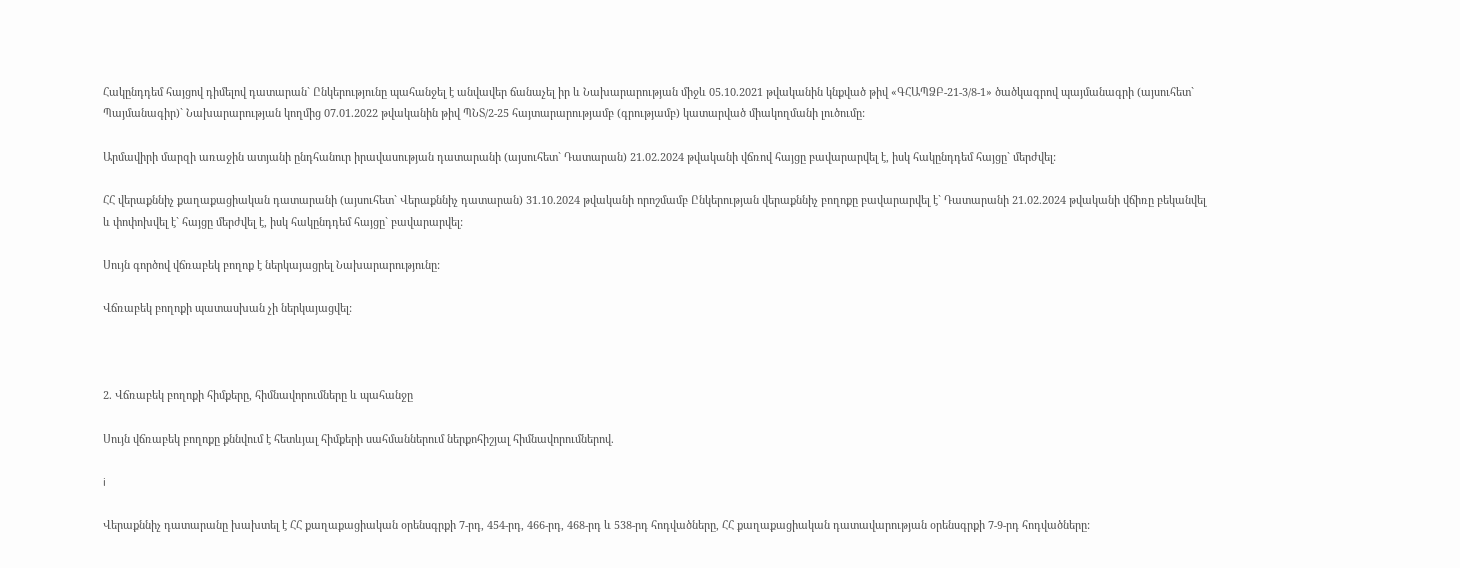Հակընդդեմ հայցով դիմելով դատարան` Ընկերությունը պահանջել է անվավեր ճանաչել իր և Նախարարության միջև 05.10.2021 թվականին կնքված թիվ «ԳՀԱՊՁԲ-21-3/8-1» ծածկագրով պայմանագրի (այսուհետ` Պայմանագիր)` Նախարարության կողմից 07.01.2022 թվականին թիվ ՊՆՏ/2-25 հայտարարությամբ (գրությամբ) կատարված միակողմանի լուծումը:

Արմավիրի մարզի առաջին ատյանի ընդհանուր իրավասության դատարանի (այսուհետ` Դատարան) 21.02.2024 թվականի վճռով հայցը բավարարվել է, իսկ հակընդդեմ հայցը` մերժվել:

ՀՀ վերաքննիչ քաղաքացիական դատարանի (այսուհետ` Վերաքննիչ դատարան) 31.10.2024 թվականի որոշմամբ Ընկերության վերաքննիչ բողոքը բավարարվել է` Դատարանի 21.02.2024 թվականի վճիռը բեկանվել և փոփոխվել է` հայցը մերժվել է, իսկ հակընդդեմ հայցը` բավարարվել:

Սույն գործով վճռաբեկ բողոք է ներկայացրել Նախարարությունը:

Վճռաբեկ բողոքի պատասխան չի ներկայացվել:



2. Վճռաբեկ բողոքի հիմքերը, հիմնավորումները և պահանջը

Սույն վճռաբեկ բողոքը քննվում է հետևյալ հիմքերի սահմաններում ներքոհիշյալ հիմնավորումներով.

i

Վերաքննիչ դատարանը խախտել է ՀՀ քաղաքացիական օրենսգրքի 7-րդ, 454-րդ, 466-րդ, 468-րդ և 538-րդ հոդվածները, ՀՀ քաղաքացիական դատավարության օրենսգրքի 7-9-րդ հոդվածները: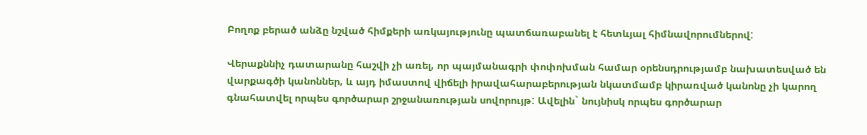Բողոք բերած անձը նշված հիմքերի առկայությունը պատճառաբանել է հետևյալ հիմնավորումներով:

Վերաքննիչ դատարանը հաշվի չի առել, որ պայմանագրի փոփոխման համար օրենսդրությամբ նախատեսված են վարքագծի կանոններ, և այդ իմաստով վիճելի իրավահարաբերության նկատմամբ կիրառված կանոնը չի կարող գնահատվել որպես գործարար շրջանառության սովորույթ: Ավելին` նույնիսկ որպես գործարար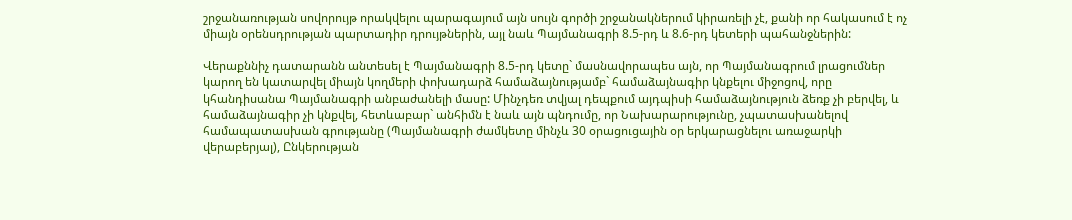շրջանառության սովորույթ որակվելու պարագայում այն սույն գործի շրջանակներում կիրառելի չէ, քանի որ հակասում է ոչ միայն օրենսդրության պարտադիր դրույթներին, այլ նաև Պայմանագրի 8.5-րդ և 8.6-րդ կետերի պահանջներին:

Վերաքննիչ դատարանն անտեսել է Պայմանագրի 8.5-րդ կետը` մասնավորապես այն, որ Պայմանագրում լրացումներ կարող են կատարվել միայն կողմերի փոխադարձ համաձայնությամբ` համաձայնագիր կնքելու միջոցով, որը կհանդիսանա Պայմանագրի անբաժանելի մասը: Մինչդեռ տվյալ դեպքում այդպիսի համաձայնություն ձեռք չի բերվել, և համաձայնագիր չի կնքվել, հետևաբար` անհիմն է նաև այն պնդումը, որ Նախարարությունը, չպատասխանելով համապատասխան գրությանը (Պայմանագրի ժամկետը մինչև 30 օրացուցային օր երկարացնելու առաջարկի վերաբերյալ), Ընկերության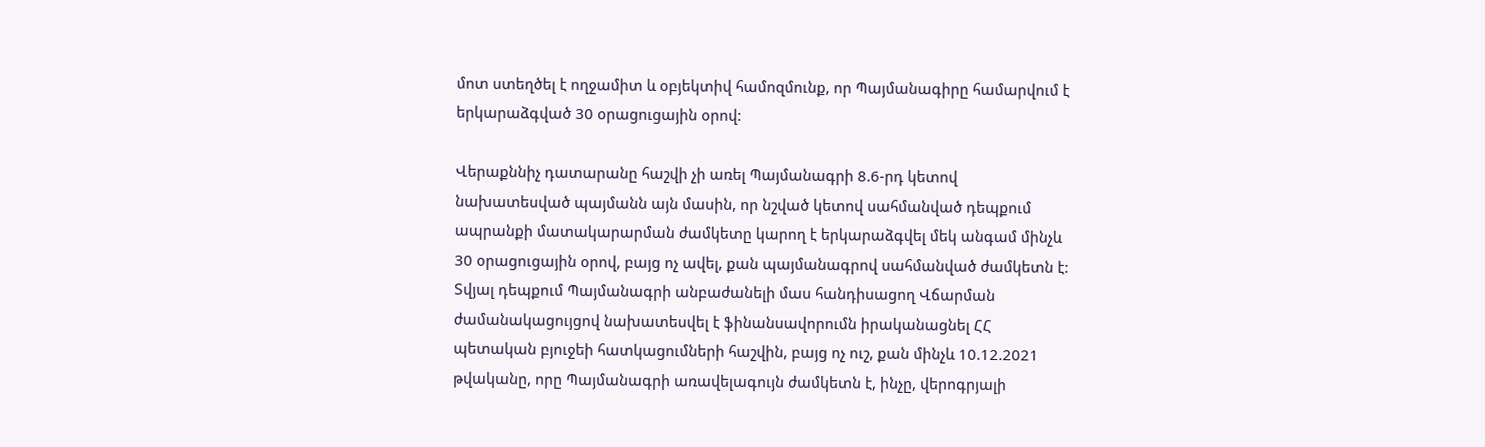մոտ ստեղծել է ողջամիտ և օբյեկտիվ համոզմունք, որ Պայմանագիրը համարվում է երկարաձգված 30 օրացուցային օրով:

Վերաքննիչ դատարանը հաշվի չի առել Պայմանագրի 8.6-րդ կետով նախատեսված պայմանն այն մասին, որ նշված կետով սահմանված դեպքում ապրանքի մատակարարման ժամկետը կարող է երկարաձգվել մեկ անգամ մինչև 30 օրացուցային օրով, բայց ոչ ավել, քան պայմանագրով սահմանված ժամկետն է: Տվյալ դեպքում Պայմանագրի անբաժանելի մաս հանդիսացող Վճարման ժամանակացույցով նախատեսվել է ֆինանսավորումն իրականացնել ՀՀ պետական բյուջեի հատկացումների հաշվին, բայց ոչ ուշ, քան մինչև 10.12.2021 թվականը, որը Պայմանագրի առավելագույն ժամկետն է, ինչը, վերոգրյալի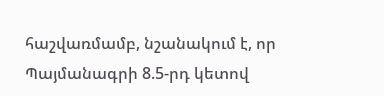հաշվառմամբ, նշանակում է, որ Պայմանագրի 8.5-րդ կետով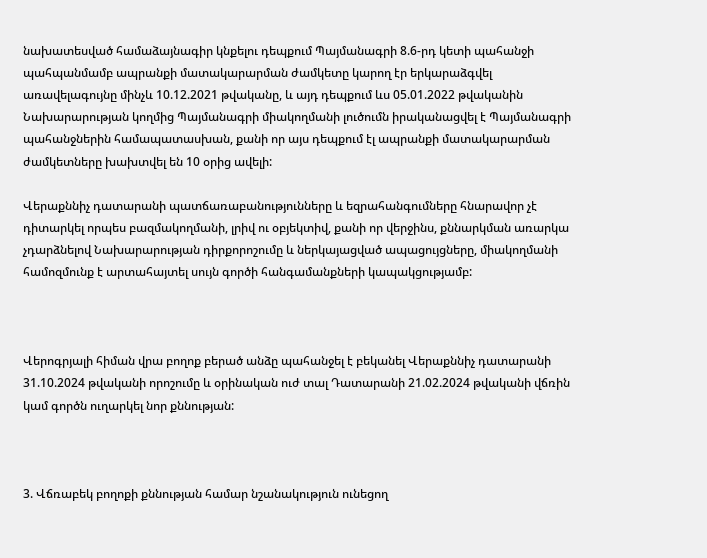նախատեսված համաձայնագիր կնքելու դեպքում Պայմանագրի 8.6-րդ կետի պահանջի պահպանմամբ ապրանքի մատակարարման ժամկետը կարող էր երկարաձգվել առավելագույնը մինչև 10.12.2021 թվականը, և այդ դեպքում ևս 05.01.2022 թվականին Նախարարության կողմից Պայմանագրի միակողմանի լուծումն իրականացվել է Պայմանագրի պահանջներին համապատասխան, քանի որ այս դեպքում էլ ապրանքի մատակարարման ժամկետները խախտվել են 10 օրից ավելի:

Վերաքննիչ դատարանի պատճառաբանությունները և եզրահանգումները հնարավոր չէ դիտարկել որպես բազմակողմանի, լրիվ ու օբյեկտիվ, քանի որ վերջինս, քննարկման առարկա չդարձնելով Նախարարության դիրքորոշումը և ներկայացված ապացույցները, միակողմանի համոզմունք է արտահայտել սույն գործի հանգամանքների կապակցությամբ:



Վերոգրյալի հիման վրա բողոք բերած անձը պահանջել է բեկանել Վերաքննիչ դատարանի 31.10.2024 թվականի որոշումը և օրինական ուժ տալ Դատարանի 21.02.2024 թվականի վճռին կամ գործն ուղարկել նոր քննության:



3. Վճռաբեկ բողոքի քննության համար նշանակություն ունեցող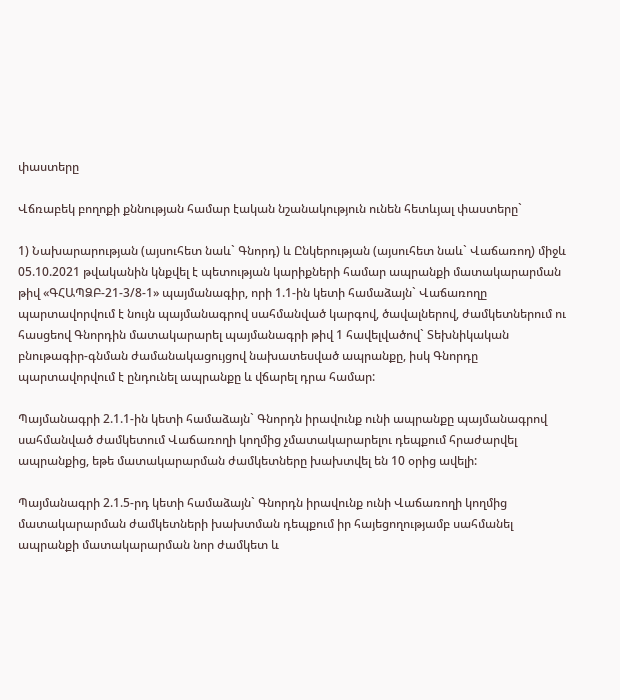փաստերը

Վճռաբեկ բողոքի քննության համար էական նշանակություն ունեն հետևյալ փաստերը`

1) Նախարարության (այսուհետ նաև` Գնորդ) և Ընկերության (այսուհետ նաև` Վաճառող) միջև 05.10.2021 թվականին կնքվել է պետության կարիքների համար ապրանքի մատակարարման թիվ «ԳՀԱՊՁԲ-21-3/8-1» պայմանագիր, որի 1.1-ին կետի համաձայն` Վաճառողը պարտավորվում է նույն պայմանագրով սահմանված կարգով, ծավալներով, ժամկետներում ու հասցեով Գնորդին մատակարարել պայմանագրի թիվ 1 հավելվածով` Տեխնիկական բնութագիր-գնման ժամանակացույցով նախատեսված ապրանքը, իսկ Գնորդը պարտավորվում է ընդունել ապրանքը և վճարել դրա համար:

Պայմանագրի 2.1.1-ին կետի համաձայն` Գնորդն իրավունք ունի ապրանքը պայմանագրով սահմանված ժամկետում Վաճառողի կողմից չմատակարարելու դեպքում հրաժարվել ապրանքից, եթե մատակարարման ժամկետները խախտվել են 10 օրից ավելի:

Պայմանագրի 2.1.5-րդ կետի համաձայն` Գնորդն իրավունք ունի Վաճառողի կողմից մատակարարման ժամկետների խախտման դեպքում իր հայեցողությամբ սահմանել ապրանքի մատակարարման նոր ժամկետ և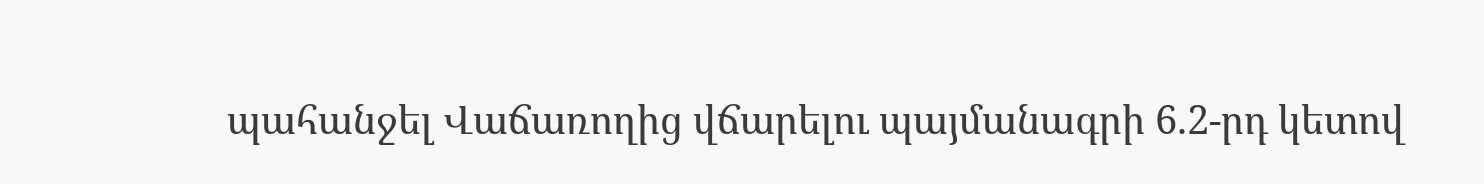պահանջել Վաճառողից վճարելու պայմանագրի 6.2-րդ կետով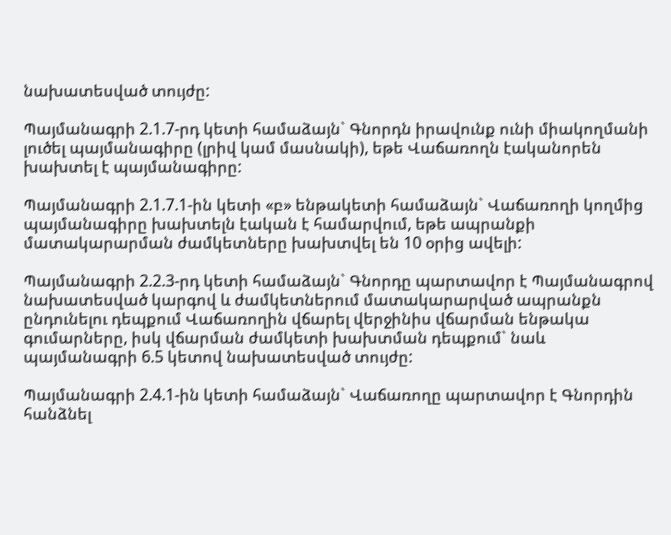նախատեսված տույժը:

Պայմանագրի 2.1.7-րդ կետի համաձայն` Գնորդն իրավունք ունի միակողմանի լուծել պայմանագիրը (լրիվ կամ մասնակի), եթե Վաճառողն էականորեն խախտել է պայմանագիրը:

Պայմանագրի 2.1.7.1-ին կետի «բ» ենթակետի համաձայն` Վաճառողի կողմից պայմանագիրը խախտելն էական է համարվում, եթե ապրանքի մատակարարման ժամկետները խախտվել են 10 օրից ավելի:

Պայմանագրի 2.2.3-րդ կետի համաձայն` Գնորդը պարտավոր է Պայմանագրով նախատեսված կարգով և ժամկետներում մատակարարված ապրանքն ընդունելու դեպքում Վաճառողին վճարել վերջինիս վճարման ենթակա գումարները, իսկ վճարման ժամկետի խախտման դեպքում` նաև պայմանագրի 6.5 կետով նախատեսված տույժը:

Պայմանագրի 2.4.1-ին կետի համաձայն` Վաճառողը պարտավոր է Գնորդին հանձնել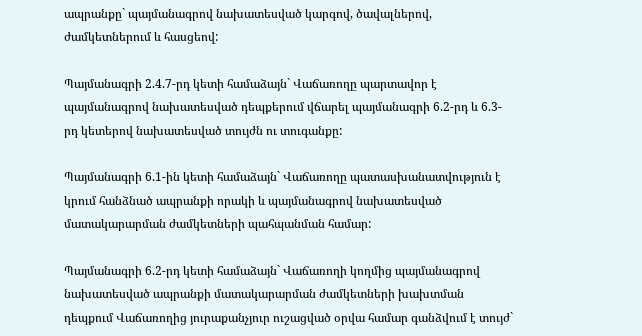ապրանքը` պայմանագրով նախատեսված կարգով, ծավալներով, ժամկետներում և հասցեով:

Պայմանագրի 2.4.7-րդ կետի համաձայն` Վաճառողը պարտավոր է պայմանագրով նախատեսված դեպքերում վճարել պայմանագրի 6.2-րդ և 6.3-րդ կետերով նախատեսված տույժն ու տուգանքը:

Պայմանագրի 6.1-ին կետի համաձայն` Վաճառողը պատասխանատվություն է կրում հանձնած ապրանքի որակի և պայմանագրով նախատեսված մատակարարման ժամկետների պահպանման համար:

Պայմանագրի 6.2-րդ կետի համաձայն` Վաճառողի կողմից պայմանագրով նախատեսված ապրանքի մատակարարման ժամկետների խախտման դեպքում Վաճառողից յուրաքանչյուր ուշացված օրվա համար գանձվում է տույժ`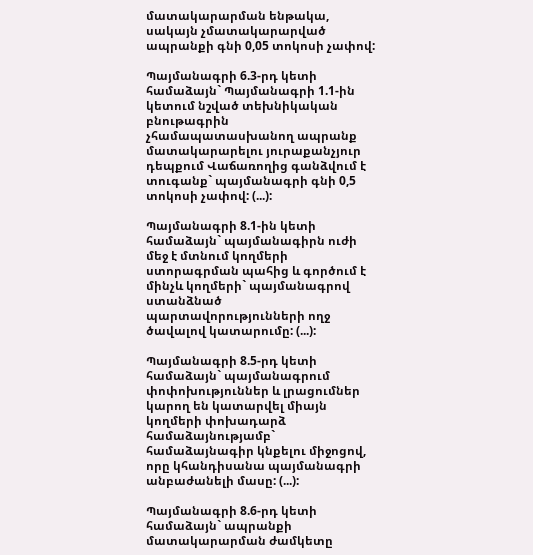մատակարարման ենթակա, սակայն չմատակարարված ապրանքի գնի 0,05 տոկոսի չափով:

Պայմանագրի 6.3-րդ կետի համաձայն` Պայմանագրի 1.1-ին կետում նշված տեխնիկական բնութագրին չհամապատասխանող ապրանք մատակարարելու յուրաքանչյուր դեպքում Վաճառողից գանձվում է տուգանք` պայմանագրի գնի 0,5 տոկոսի չափով: (...):

Պայմանագրի 8.1-ին կետի համաձայն` պայմանագիրն ուժի մեջ է մտնում կողմերի ստորագրման պահից և գործում է մինչև կողմերի` պայմանագրով ստանձնած պարտավորությունների ողջ ծավալով կատարումը: (...):

Պայմանագրի 8.5-րդ կետի համաձայն` պայմանագրում փոփոխություններ և լրացումներ կարող են կատարվել միայն կողմերի փոխադարձ համաձայնությամբ` համաձայնագիր կնքելու միջոցով, որը կհանդիսանա պայմանագրի անբաժանելի մասը: (...):

Պայմանագրի 8.6-րդ կետի համաձայն` ապրանքի մատակարարման ժամկետը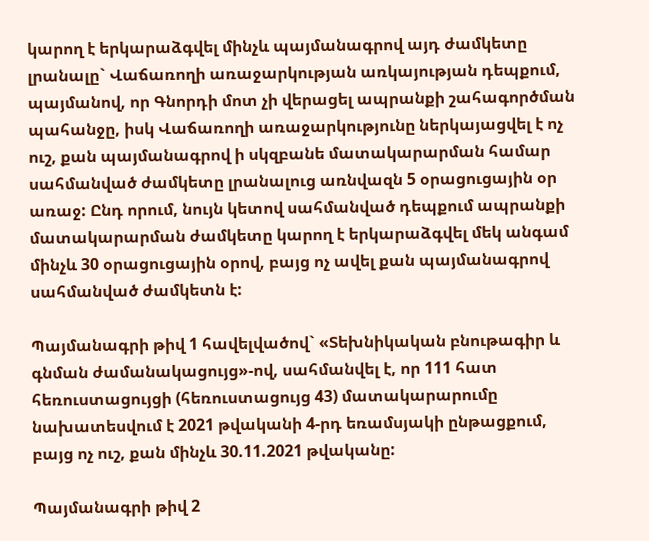կարող է երկարաձգվել մինչև պայմանագրով այդ ժամկետը լրանալը` Վաճառողի առաջարկության առկայության դեպքում, պայմանով, որ Գնորդի մոտ չի վերացել ապրանքի շահագործման պահանջը, իսկ Վաճառողի առաջարկությունը ներկայացվել է ոչ ուշ, քան պայմանագրով ի սկզբանե մատակարարման համար սահմանված ժամկետը լրանալուց առնվազն 5 օրացուցային օր առաջ: Ընդ որում, նույն կետով սահմանված դեպքում ապրանքի մատակարարման ժամկետը կարող է երկարաձգվել մեկ անգամ մինչև 30 օրացուցային օրով, բայց ոչ ավել քան պայմանագրով սահմանված ժամկետն է:

Պայմանագրի թիվ 1 հավելվածով` «Տեխնիկական բնութագիր և գնման ժամանակացույց»-ով, սահմանվել է, որ 111 հատ հեռուստացույցի (հեռուստացույց 43) մատակարարումը նախատեսվում է 2021 թվականի 4-րդ եռամսյակի ընթացքում, բայց ոչ ուշ, քան մինչև 30.11.2021 թվականը:

Պայմանագրի թիվ 2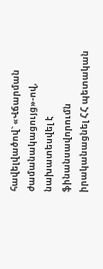հավելվածով` «Վճարման ժամանակացույց»-ով, նախատեսվել է ֆինանսավորումն իրականացնել ՀՀ պետական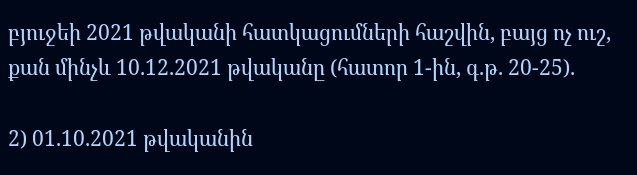բյուջեի 2021 թվականի հատկացումների հաշվին, բայց ոչ ուշ, քան մինչև 10.12.2021 թվականը (հատոր 1-ին, գ.թ. 20-25).

2) 01.10.2021 թվականին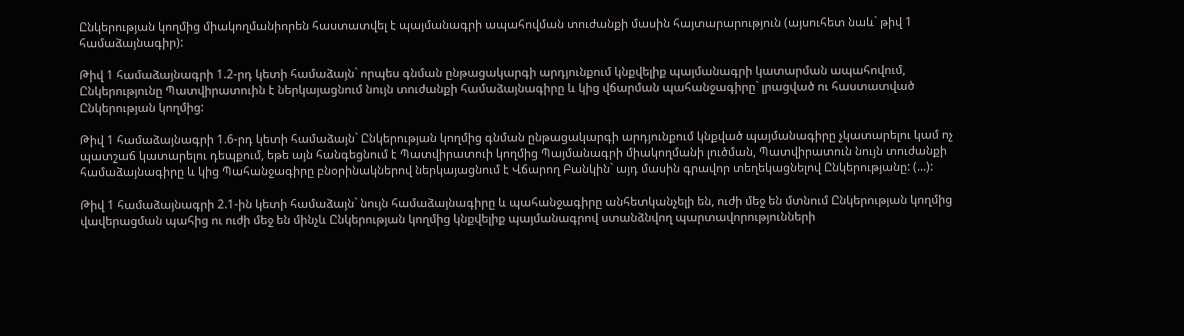Ընկերության կողմից միակողմանիորեն հաստատվել է պայմանագրի ապահովման տուժանքի մասին հայտարարություն (այսուհետ նաև` թիվ 1 համաձայնագիր):

Թիվ 1 համաձայնագրի 1.2-րդ կետի համաձայն` որպես գնման ընթացակարգի արդյունքում կնքվելիք պայմանագրի կատարման ապահովում, Ընկերությունը Պատվիրատուին է ներկայացնում նույն տուժանքի համաձայնագիրը և կից վճարման պահանջագիրը` լրացված ու հաստատված Ընկերության կողմից:

Թիվ 1 համաձայնագրի 1.6-րդ կետի համաձայն` Ընկերության կողմից գնման ընթացակարգի արդյունքում կնքված պայմանագիրը չկատարելու կամ ոչ պատշաճ կատարելու դեպքում, եթե այն հանգեցնում է Պատվիրատուի կողմից Պայմանագրի միակողմանի լուծման, Պատվիրատուն նույն տուժանքի համաձայնագիրը և կից Պահանջագիրը բնօրինակներով ներկայացնում է Վճարող Բանկին` այդ մասին գրավոր տեղեկացնելով Ընկերությանը: (...):

Թիվ 1 համաձայնագրի 2.1-ին կետի համաձայն` նույն համաձայնագիրը և պահանջագիրը անհետկանչելի են, ուժի մեջ են մտնում Ընկերության կողմից վավերացման պահից ու ուժի մեջ են մինչև Ընկերության կողմից կնքվելիք պայմանագրով ստանձնվող պարտավորությունների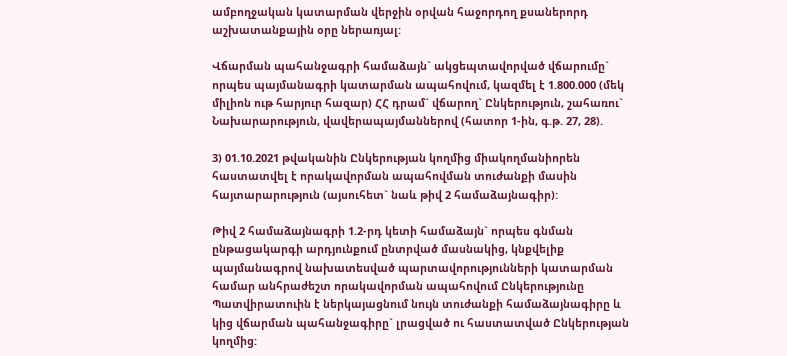ամբողջական կատարման վերջին օրվան հաջորդող քսաներորդ աշխատանքային օրը ներառյալ:

Վճարման պահանջագրի համաձայն` ակցեպտավորված վճարումը` որպես պայմանագրի կատարման ապահովում, կազմել է 1.800.000 (մեկ միլիոն ութ հարյուր հազար) ՀՀ դրամ` վճարող` Ընկերություն, շահառու` Նախարարություն, վավերապայմաններով (հատոր 1-ին, գ.թ. 27, 28).

3) 01.10.2021 թվականին Ընկերության կողմից միակողմանիորեն հաստատվել է որակավորման ապահովման տուժանքի մասին հայտարարություն (այսուհետ` նաև թիվ 2 համաձայնագիր):

Թիվ 2 համաձայնագրի 1.2-րդ կետի համաձայն` որպես գնման ընթացակարգի արդյունքում ընտրված մասնակից, կնքվելիք պայմանագրով նախատեսված պարտավորությունների կատարման համար անհրաժեշտ որակավորման ապահովում Ընկերությունը Պատվիրատուին է ներկայացնում նույն տուժանքի համաձայնագիրը և կից վճարման պահանջագիրը` լրացված ու հաստատված Ընկերության կողմից: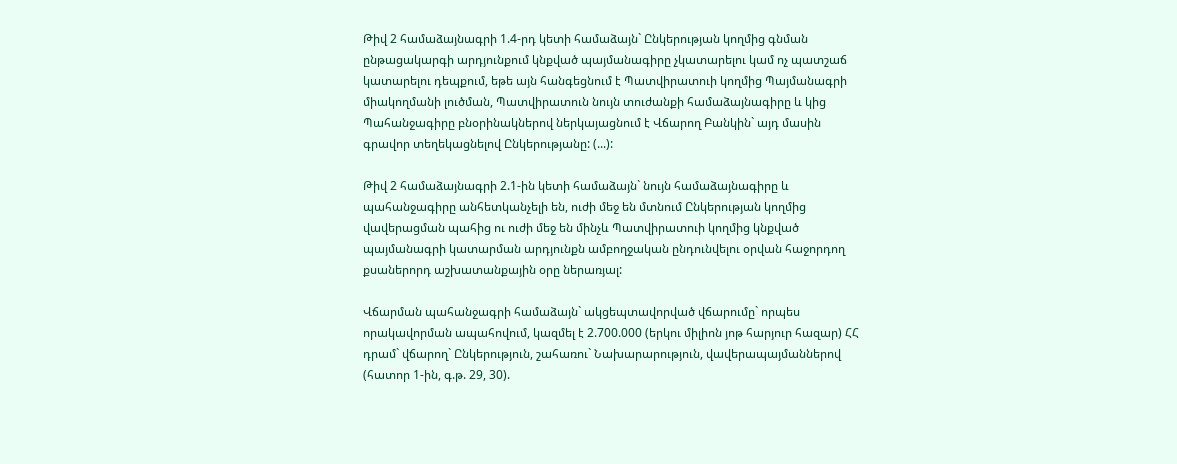Թիվ 2 համաձայնագրի 1.4-րդ կետի համաձայն` Ընկերության կողմից գնման ընթացակարգի արդյունքում կնքված պայմանագիրը չկատարելու կամ ոչ պատշաճ կատարելու դեպքում, եթե այն հանգեցնում է Պատվիրատուի կողմից Պայմանագրի միակողմանի լուծման, Պատվիրատուն նույն տուժանքի համաձայնագիրը և կից Պահանջագիրը բնօրինակներով ներկայացնում է Վճարող Բանկին` այդ մասին գրավոր տեղեկացնելով Ընկերությանը: (...):

Թիվ 2 համաձայնագրի 2.1-ին կետի համաձայն` նույն համաձայնագիրը և պահանջագիրը անհետկանչելի են, ուժի մեջ են մտնում Ընկերության կողմից վավերացման պահից ու ուժի մեջ են մինչև Պատվիրատուի կողմից կնքված պայմանագրի կատարման արդյունքն ամբողջական ընդունվելու օրվան հաջորդող քսաներորդ աշխատանքային օրը ներառյալ:

Վճարման պահանջագրի համաձայն` ակցեպտավորված վճարումը` որպես որակավորման ապահովում, կազմել է 2.700.000 (երկու միլիոն յոթ հարյուր հազար) ՀՀ դրամ` վճարող` Ընկերություն, շահառու` Նախարարություն, վավերապայմաններով (հատոր 1-ին, գ.թ. 29, 30).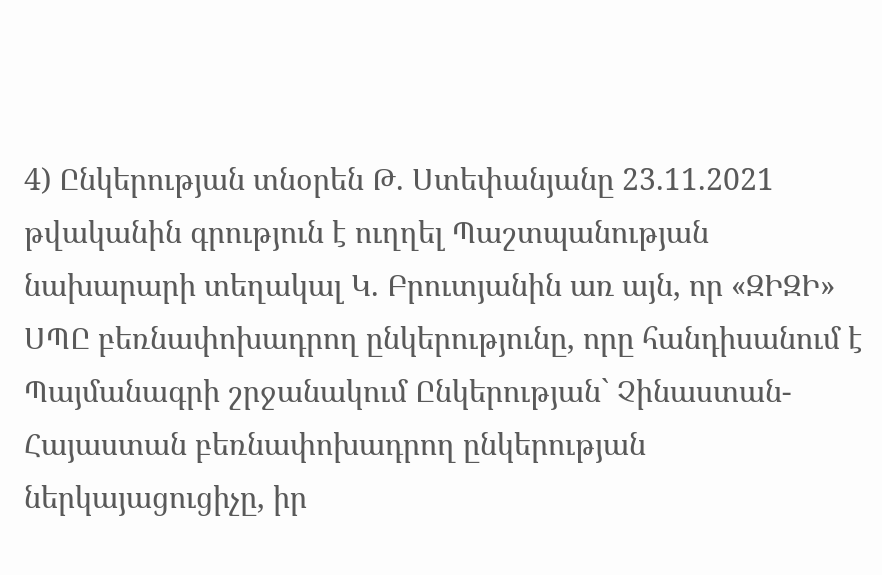4) Ընկերության տնօրեն Թ. Ստեփանյանը 23.11.2021 թվականին գրություն է ուղղել Պաշտպանության նախարարի տեղակալ Կ. Բրուտյանին առ այն, որ «ԶԻԶԻ» ՍՊԸ բեռնափոխադրող ընկերությունը, որը հանդիսանում է Պայմանագրի շրջանակում Ընկերության` Չինաստան-Հայաստան բեռնափոխադրող ընկերության ներկայացուցիչը, իր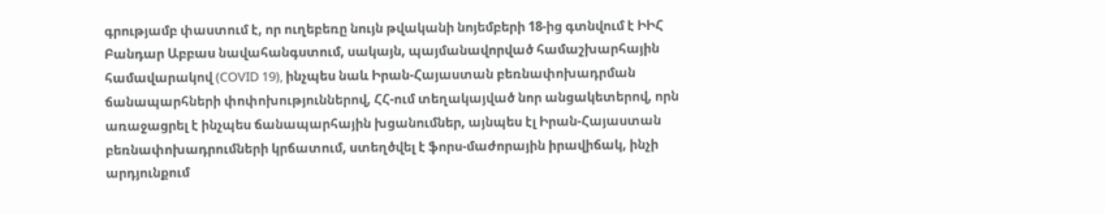գրությամբ փաստում է, որ ուղեբեռը նույն թվականի նոյեմբերի 18-ից գտնվում է ԻԻՀ Բանդար Աբբաս նավահանգստում, սակայն, պայմանավորված համաշխարհային համավարակով (COVID 19), ինչպես նաև Իրան-Հայաստան բեռնափոխադրման ճանապարհների փոփոխություններով, ՀՀ-ում տեղակայված նոր անցակետերով, որն առաջացրել է ինչպես ճանապարհային խցանումներ, այնպես էլ Իրան-Հայաստան բեռնափոխադրումների կրճատում, ստեղծվել է ֆորս-մաժորային իրավիճակ, ինչի արդյունքում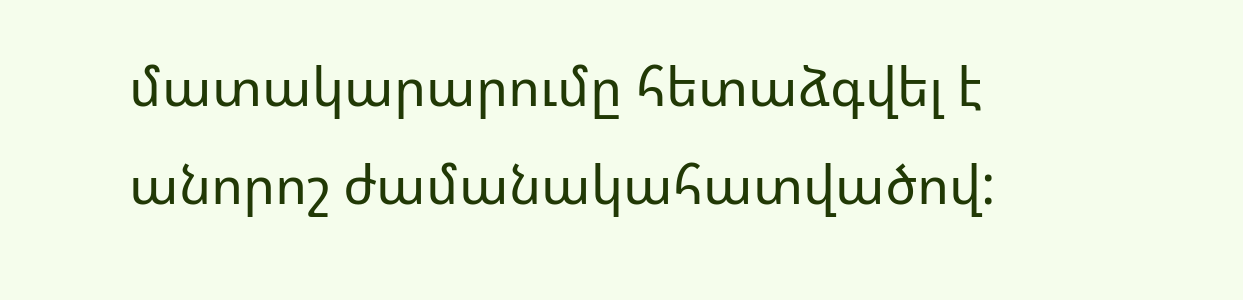մատակարարումը հետաձգվել է անորոշ ժամանակահատվածով: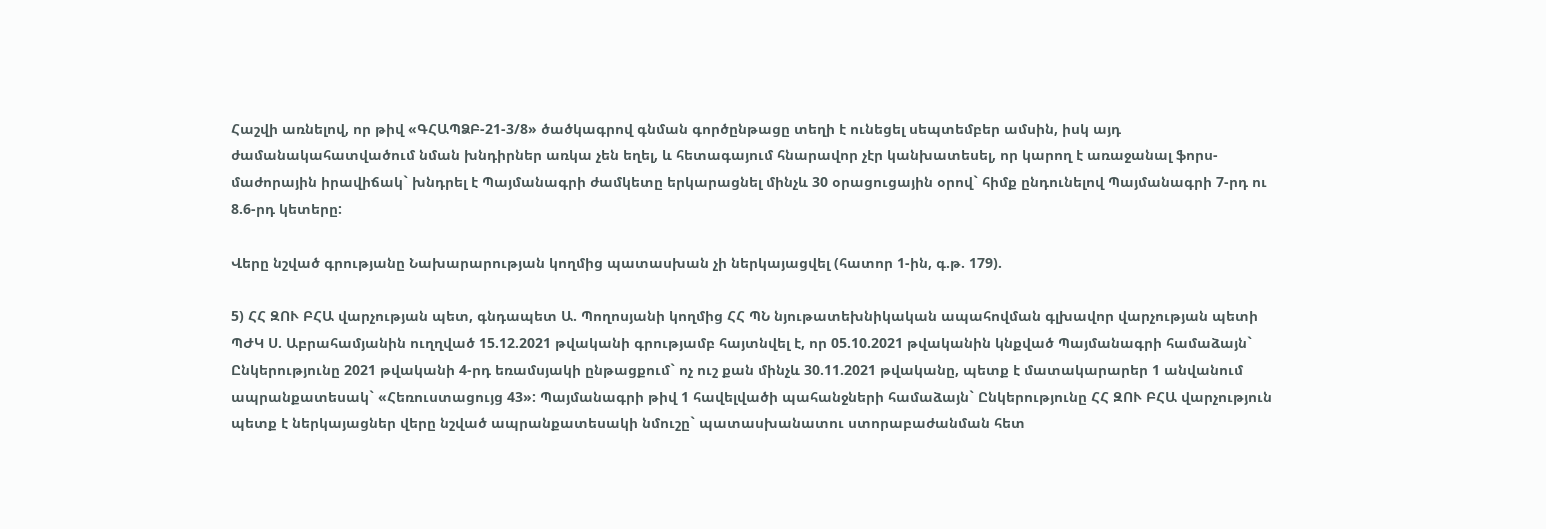Հաշվի առնելով, որ թիվ «ԳՀԱՊՁԲ-21-3/8» ծածկագրով գնման գործընթացը տեղի է ունեցել սեպտեմբեր ամսին, իսկ այդ ժամանակահատվածում նման խնդիրներ առկա չեն եղել, և հետագայում հնարավոր չէր կանխատեսել, որ կարող է առաջանալ ֆորս-մաժորային իրավիճակ` խնդրել է Պայմանագրի ժամկետը երկարացնել մինչև 30 օրացուցային օրով` հիմք ընդունելով Պայմանագրի 7-րդ ու 8.6-րդ կետերը:

Վերը նշված գրությանը Նախարարության կողմից պատասխան չի ներկայացվել (հատոր 1-ին, գ.թ. 179).

5) ՀՀ ԶՈՒ ԲՀԱ վարչության պետ, գնդապետ Ա. Պողոսյանի կողմից ՀՀ ՊՆ նյութատեխնիկական ապահովման գլխավոր վարչության պետի ՊԺԿ Ս. Աբրահամյանին ուղղված 15.12.2021 թվականի գրությամբ հայտնվել է, որ 05.10.2021 թվականին կնքված Պայմանագրի համաձայն` Ընկերությունը 2021 թվականի 4-րդ եռամսյակի ընթացքում` ոչ ուշ քան մինչև 30.11.2021 թվականը, պետք է մատակարարեր 1 անվանում ապրանքատեսակ` «Հեռուստացույց 43»: Պայմանագրի թիվ 1 հավելվածի պահանջների համաձայն` Ընկերությունը ՀՀ ԶՈՒ ԲՀԱ վարչություն պետք է ներկայացներ վերը նշված ապրանքատեսակի նմուշը` պատասխանատու ստորաբաժանման հետ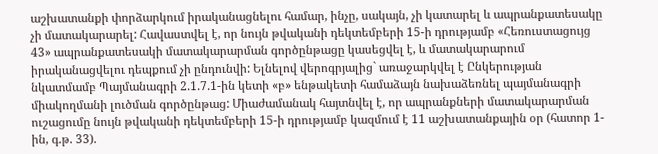աշխատանքի փորձարկում իրականացնելու համար, ինչը, սակայն, չի կատարել և ապրանքատեսակը չի մատակարարել: Հավաստվել է, որ նույն թվականի դեկտեմբերի 15-ի դրությամբ «Հեռուստացույց 43» ապրանքատեսակի մատակարարման գործընթացը կասեցվել է, և մատակարարում իրականացվելու դեպքում չի ընդունվի: Ելնելով վերոգրյալից` առաջարկվել է Ընկերության նկատմամբ Պայմանագրի 2.1.7.1-ին կետի «բ» ենթակետի համաձայն նախաձեռնել պայմանագրի միակողմանի լուծման գործընթաց: Միաժամանակ հայտնվել է, որ ապրանքների մատակարարման ուշացումը նույն թվականի դեկտեմբերի 15-ի դրությամբ կազմում է 11 աշխատանքային օր (հատոր 1-ին, գ.թ. 33).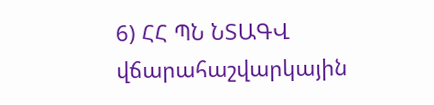6) ՀՀ ՊՆ ՆՏԱԳՎ վճարահաշվարկային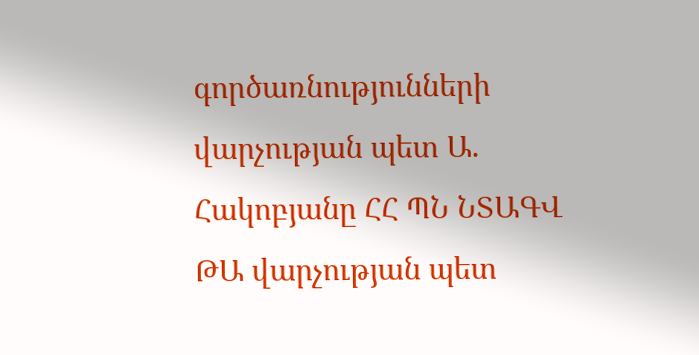գործառնությունների վարչության պետ Ա. Հակոբյանը ՀՀ ՊՆ ՆՏԱԳՎ ԹԱ վարչության պետ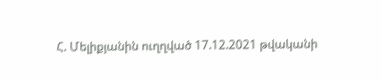Հ. Մելիքյանին ուղղված 17.12.2021 թվականի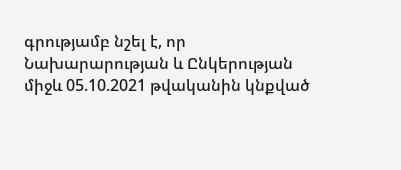գրությամբ նշել է, որ Նախարարության և Ընկերության միջև 05.10.2021 թվականին կնքված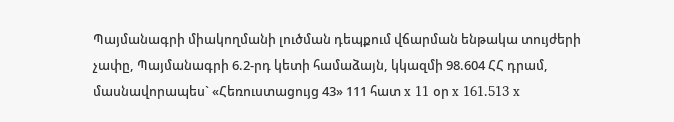Պայմանագրի միակողմանի լուծման դեպքում վճարման ենթակա տույժերի չափը, Պայմանագրի 6.2-րդ կետի համաձայն, կկազմի 98.604 ՀՀ դրամ, մասնավորապես` «Հեռուստացույց 43» 111 հատ x 11 օր x 161.513 x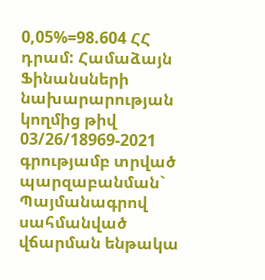0,05%=98.604 ՀՀ դրամ: Համաձայն Ֆինանսների նախարարության կողմից թիվ 03/26/18969-2021 գրությամբ տրված պարզաբանման` Պայմանագրով սահմանված վճարման ենթակա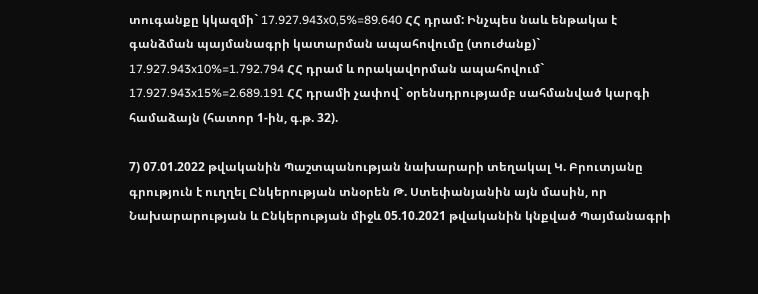տուգանքը կկազմի` 17.927.943x0,5%=89.640 ՀՀ դրամ: Ինչպես նաև ենթակա է գանձման պայմանագրի կատարման ապահովումը (տուժանք)` 17.927.943x10%=1.792.794 ՀՀ դրամ և որակավորման ապահովում` 17.927.943x15%=2.689.191 ՀՀ դրամի չափով` օրենսդրությամբ սահմանված կարգի համաձայն (հատոր 1-ին, գ.թ. 32).

7) 07.01.2022 թվականին Պաշտպանության նախարարի տեղակալ Կ. Բրուտյանը գրություն է ուղղել Ընկերության տնօրեն Թ. Ստեփանյանին այն մասին, որ Նախարարության և Ընկերության միջև 05.10.2021 թվականին կնքված Պայմանագրի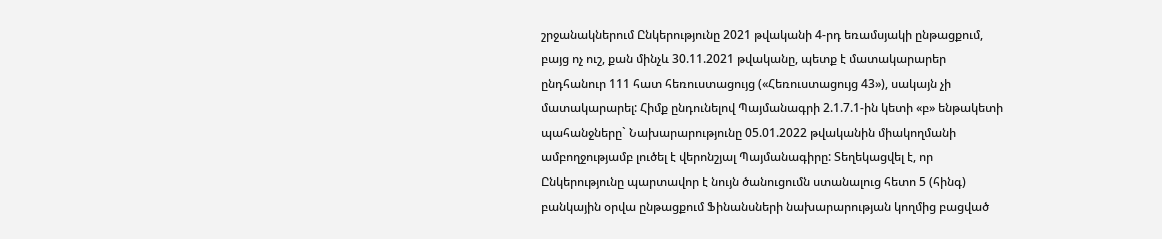շրջանակներում Ընկերությունը 2021 թվականի 4-րդ եռամսյակի ընթացքում, բայց ոչ ուշ, քան մինչև 30.11.2021 թվականը, պետք է մատակարարեր ընդհանուր 111 հատ հեռուստացույց («Հեռուստացույց 43»), սակայն չի մատակարարել: Հիմք ընդունելով Պայմանագրի 2.1.7.1-ին կետի «բ» ենթակետի պահանջները` Նախարարությունը 05.01.2022 թվականին միակողմանի ամբողջությամբ լուծել է վերոնշյալ Պայմանագիրը: Տեղեկացվել է, որ Ընկերությունը պարտավոր է նույն ծանուցումն ստանալուց հետո 5 (հինգ) բանկային օրվա ընթացքում Ֆինանսների նախարարության կողմից բացված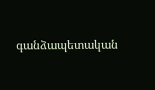գանձապետական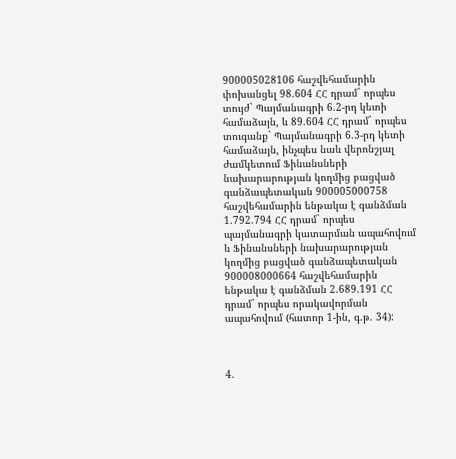900005028106 հաշվեհամարին փոխանցել 98.604 ՀՀ դրամ` որպես տույժ` Պայմանագրի 6.2-րդ կետի համաձայն, և 89.604 ՀՀ դրամ` որպես տուգանք` Պայմանագրի 6.3-րդ կետի համաձայն, ինչպես նաև վերոնշյալ ժամկետում Ֆինանսների նախարարության կողմից բացված գանձապետական 900005000758 հաշվեհամարին ենթակա է գանձման 1.792.794 ՀՀ դրամ` որպես պայմանագրի կատարման ապահովում և Ֆինանսների նախարարության կողմից բացված գանձապետական 900008000664 հաշվեհամարին ենթակա է գանձման 2.689.191 ՀՀ դրամ` որպես որակավորման ապահովում (հատոր 1-ին, գ.թ. 34):



4.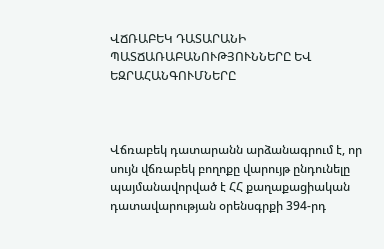ՎՃՌԱԲԵԿ ԴԱՏԱՐԱՆԻ ՊԱՏՃԱՌԱԲԱՆՈՒԹՅՈՒՆՆԵՐԸ ԵՎ ԵԶՐԱՀԱՆԳՈՒՄՆԵՐԸ



Վճռաբեկ դատարանն արձանագրում է, որ սույն վճռաբեկ բողոքը վարույթ ընդունելը պայմանավորված է ՀՀ քաղաքացիական դատավարության օրենսգրքի 394-րդ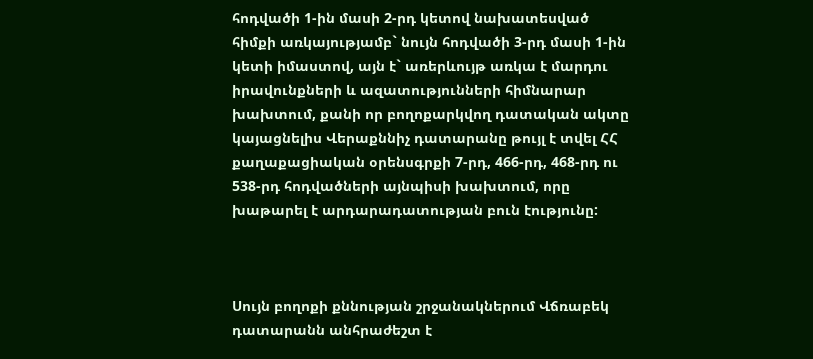հոդվածի 1-ին մասի 2-րդ կետով նախատեսված հիմքի առկայությամբ` նույն հոդվածի 3-րդ մասի 1-ին կետի իմաստով, այն է` առերևույթ առկա է մարդու իրավունքների և ազատությունների հիմնարար խախտում, քանի որ բողոքարկվող դատական ակտը կայացնելիս Վերաքննիչ դատարանը թույլ է տվել ՀՀ քաղաքացիական օրենսգրքի 7-րդ, 466-րդ, 468-րդ ու 538-րդ հոդվածների այնպիսի խախտում, որը խաթարել է արդարադատության բուն էությունը:



Սույն բողոքի քննության շրջանակներում Վճռաբեկ դատարանն անհրաժեշտ է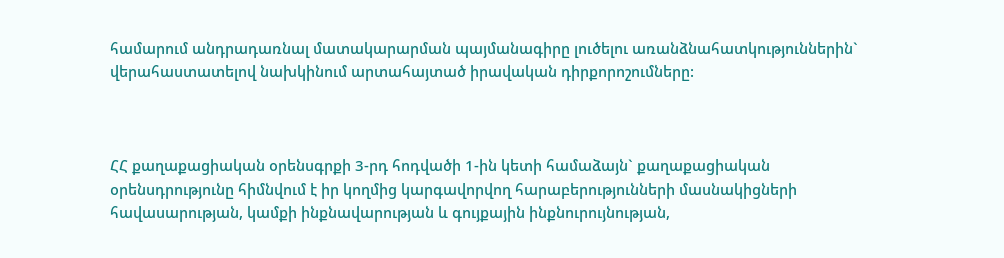համարում անդրադառնալ մատակարարման պայմանագիրը լուծելու առանձնահատկություններին` վերահաստատելով նախկինում արտահայտած իրավական դիրքորոշումները:



ՀՀ քաղաքացիական օրենսգրքի 3-րդ հոդվածի 1-ին կետի համաձայն` քաղաքացիական օրենսդրությունը հիմնվում է իր կողմից կարգավորվող հարաբերությունների մասնակիցների հավասարության, կամքի ինքնավարության և գույքային ինքնուրույնության,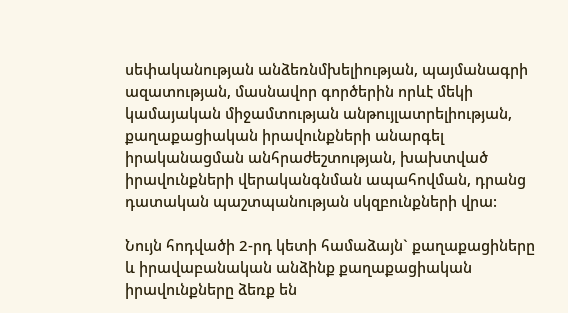սեփականության անձեռնմխելիության, պայմանագրի ազատության, մասնավոր գործերին որևէ մեկի կամայական միջամտության անթույլատրելիության, քաղաքացիական իրավունքների անարգել իրականացման անհրաժեշտության, խախտված իրավունքների վերականգնման ապահովման, դրանց դատական պաշտպանության սկզբունքների վրա:

Նույն հոդվածի 2-րդ կետի համաձայն` քաղաքացիները և իրավաբանական անձինք քաղաքացիական իրավունքները ձեռք են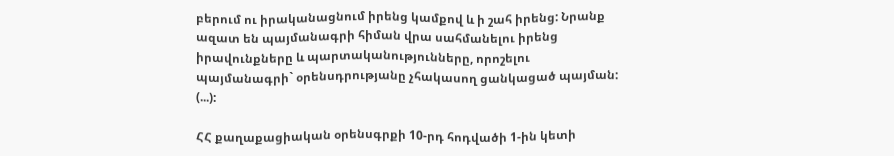բերում ու իրականացնում իրենց կամքով և ի շահ իրենց: Նրանք ազատ են պայմանագրի հիման վրա սահմանելու իրենց իրավունքները և պարտականությունները, որոշելու պայմանագրի` օրենսդրությանը չհակասող ցանկացած պայման: (...):

ՀՀ քաղաքացիական օրենսգրքի 10-րդ հոդվածի 1-ին կետի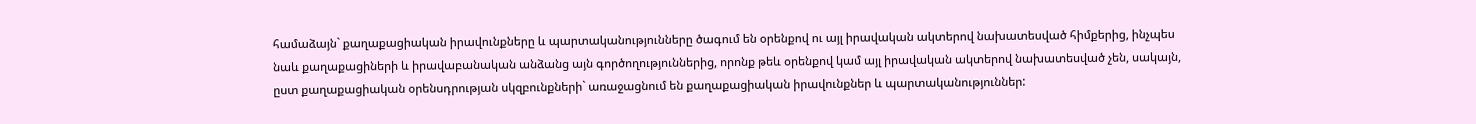համաձայն` քաղաքացիական իրավունքները և պարտականությունները ծագում են օրենքով ու այլ իրավական ակտերով նախատեսված հիմքերից, ինչպես նաև քաղաքացիների և իրավաբանական անձանց այն գործողություններից, որոնք թեև օրենքով կամ այլ իրավական ակտերով նախատեսված չեն, սակայն, ըստ քաղաքացիական օրենսդրության սկզբունքների` առաջացնում են քաղաքացիական իրավունքներ և պարտականություններ: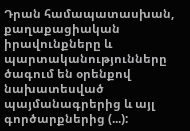Դրան համապատասխան, քաղաքացիական իրավունքները և պարտականությունները ծագում են օրենքով նախատեսված պայմանագրերից և այլ գործարքներից (...):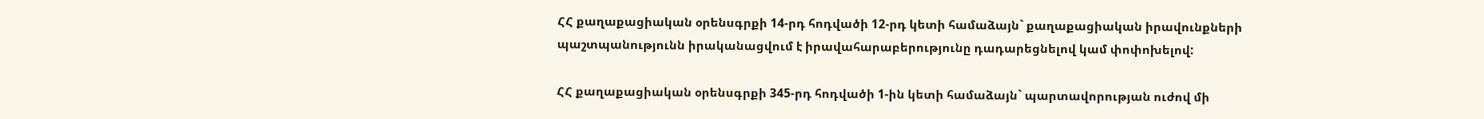ՀՀ քաղաքացիական օրենսգրքի 14-րդ հոդվածի 12-րդ կետի համաձայն` քաղաքացիական իրավունքների պաշտպանությունն իրականացվում է իրավահարաբերությունը դադարեցնելով կամ փոփոխելով:

ՀՀ քաղաքացիական օրենսգրքի 345-րդ հոդվածի 1-ին կետի համաձայն` պարտավորության ուժով մի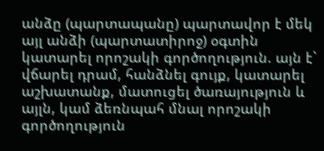անձը (պարտապանը) պարտավոր է մեկ այլ անձի (պարտատիրոջ) օգտին կատարել որոշակի գործողություն. այն է` վճարել դրամ, հանձնել գույք, կատարել աշխատանք, մատուցել ծառայություն և այլն, կամ ձեռնպահ մնալ որոշակի գործողություն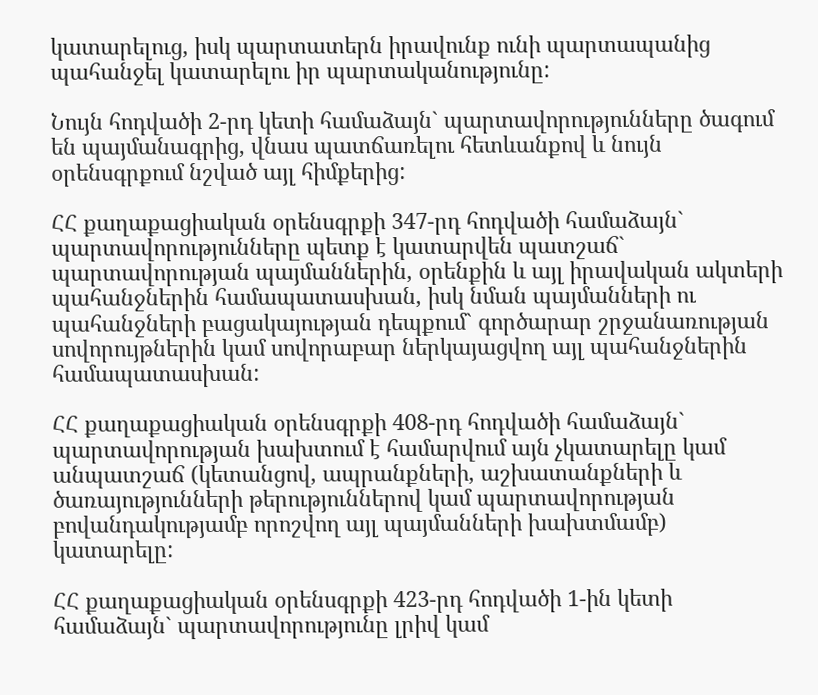կատարելուց, իսկ պարտատերն իրավունք ունի պարտապանից պահանջել կատարելու իր պարտականությունը:

Նույն հոդվածի 2-րդ կետի համաձայն` պարտավորությունները ծագում են պայմանագրից, վնաս պատճառելու հետևանքով և նույն օրենսգրքում նշված այլ հիմքերից:

ՀՀ քաղաքացիական օրենսգրքի 347-րդ հոդվածի համաձայն` պարտավորությունները պետք է կատարվեն պատշաճ` պարտավորության պայմաններին, օրենքին և այլ իրավական ակտերի պահանջներին համապատասխան, իսկ նման պայմանների ու պահանջների բացակայության դեպքում` գործարար շրջանառության սովորույթներին կամ սովորաբար ներկայացվող այլ պահանջներին համապատասխան:

ՀՀ քաղաքացիական օրենսգրքի 408-րդ հոդվածի համաձայն` պարտավորության խախտում է համարվում այն չկատարելը կամ անպատշաճ (կետանցով, ապրանքների, աշխատանքների և ծառայությունների թերություններով կամ պարտավորության բովանդակությամբ որոշվող այլ պայմանների խախտմամբ) կատարելը:

ՀՀ քաղաքացիական օրենսգրքի 423-րդ հոդվածի 1-ին կետի համաձայն` պարտավորությունը լրիվ կամ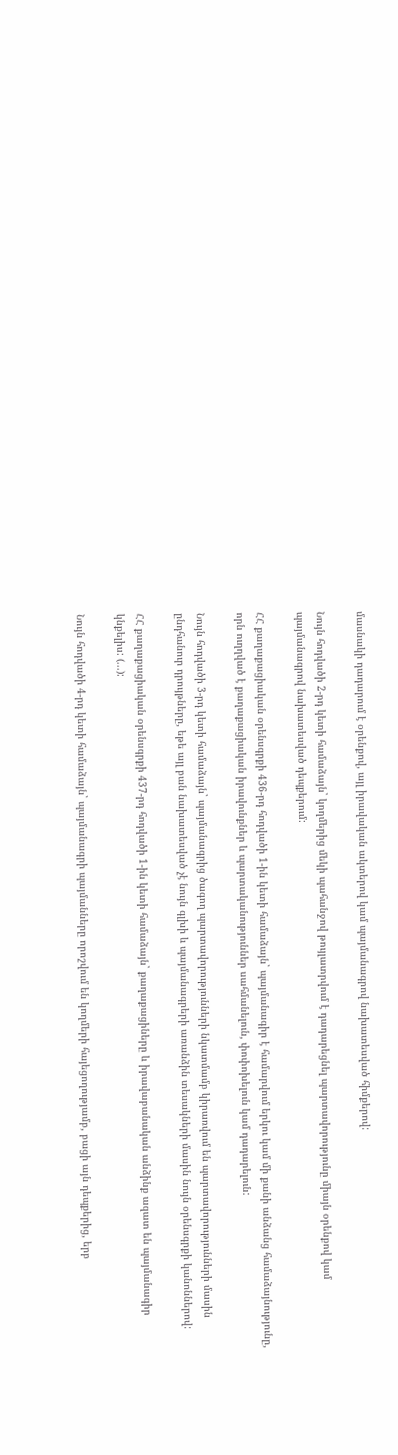մասնակի դադարում է օրենքով, այլ իրավական ակտերով կամ պայմանագրով նախատեսված հիմքերով:

Նույն հոդվածի 2-րդ կետի համաձայն` կողմերից մեկի պահանջով թույլատրվում է դադարեցնել պարտավորությունը միայն օրենքով կամ պայմանագրով նախատեսված դեպքերում:

ՀՀ քաղաքացիական օրենսգրքի 436-րդ հոդվածի 1-ին կետի համաձայն` պայմանագիր է համարվում երկու կամ մի քանի անձանց համաձայնությունը, որն ուղղված է քաղաքացիական իրավունքներ և պարտականություններ սահմանելուն, փոփոխելուն կամ դադարելուն:

Նույն հոդվածի 3-րդ կետի համաձայն` պայմանագրից ծագող պարտավորությունների նկատմամբ կիրառվում են պարտավորությունների մասին ընդհանուր դրույթները, եթե այլ բան նախատեսված չէ նույն գլխի և պայմանագրերի առանձին տեսակների մասին նույն օրենսգրքի կանոններով:

ՀՀ քաղաքացիական օրենսգրքի 437-րդ հոդվածի 1-ին կետի համաձայն` քաղաքացիները և իրավաբանական անձինք ազատ են պայմանագիր կնքելիս: (...):

Նույն հոդվածի 4-րդ կետի համաձայն` պայմանագրի պայմանները որոշվում են կողմերի հայեցողությամբ, բացի այն դեպքերից, երբ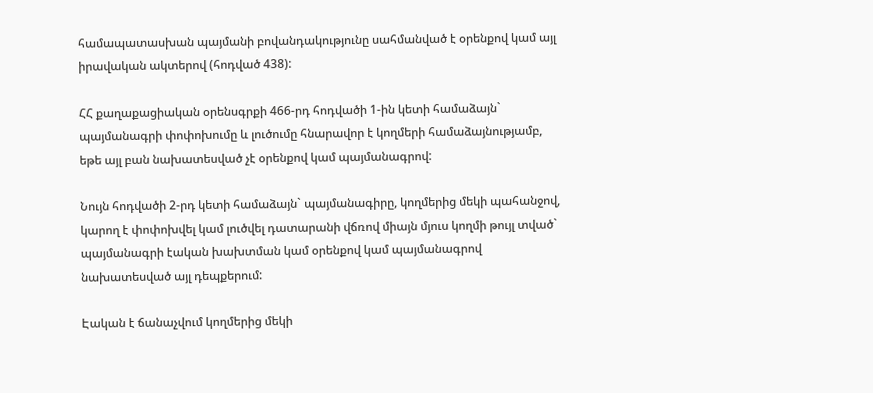համապատասխան պայմանի բովանդակությունը սահմանված է օրենքով կամ այլ իրավական ակտերով (հոդված 438):

ՀՀ քաղաքացիական օրենսգրքի 466-րդ հոդվածի 1-ին կետի համաձայն` պայմանագրի փոփոխումը և լուծումը հնարավոր է կողմերի համաձայնությամբ, եթե այլ բան նախատեսված չէ օրենքով կամ պայմանագրով:

Նույն հոդվածի 2-րդ կետի համաձայն` պայմանագիրը, կողմերից մեկի պահանջով, կարող է փոփոխվել կամ լուծվել դատարանի վճռով միայն մյուս կողմի թույլ տված` պայմանագրի էական խախտման կամ օրենքով կամ պայմանագրով նախատեսված այլ դեպքերում:

Էական է ճանաչվում կողմերից մեկի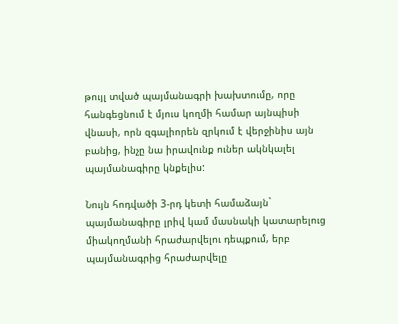թույլ տված պայմանագրի խախտումը, որը հանգեցնում է մյուս կողմի համար այնպիսի վնասի, որն զգալիորեն զրկում է վերջինիս այն բանից, ինչը նա իրավունք ուներ ակնկալել պայմանագիրը կնքելիս:

Նույն հոդվածի 3-րդ կետի համաձայն` պայմանագիրը լրիվ կամ մասնակի կատարելուց միակողմանի հրաժարվելու դեպքում, երբ պայմանագրից հրաժարվելը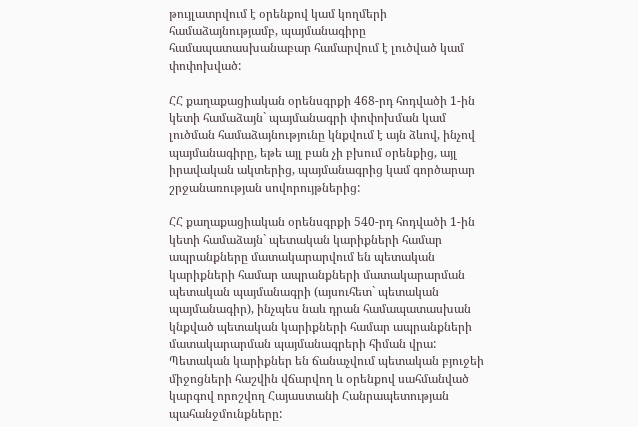թույլատրվում է օրենքով կամ կողմերի համաձայնությամբ, պայմանագիրը համապատասխանաբար համարվում է լուծված կամ փոփոխված:

ՀՀ քաղաքացիական օրենսգրքի 468-րդ հոդվածի 1-ին կետի համաձայն` պայմանագրի փոփոխման կամ լուծման համաձայնությունը կնքվում է այն ձևով, ինչով պայմանագիրը, եթե այլ բան չի բխում օրենքից, այլ իրավական ակտերից, պայմանագրից կամ գործարար շրջանառության սովորույթներից:

ՀՀ քաղաքացիական օրենսգրքի 540-րդ հոդվածի 1-ին կետի համաձայն` պետական կարիքների համար ապրանքները մատակարարվում են պետական կարիքների համար ապրանքների մատակարարման պետական պայմանագրի (այսուհետ` պետական պայմանագիր), ինչպես նաև դրան համապատասխան կնքված պետական կարիքների համար ապրանքների մատակարարման պայմանագրերի հիման վրա: Պետական կարիքներ են ճանաչվում պետական բյուջեի միջոցների հաշվին վճարվող և օրենքով սահմանված կարգով որոշվող Հայաստանի Հանրապետության պահանջմունքները: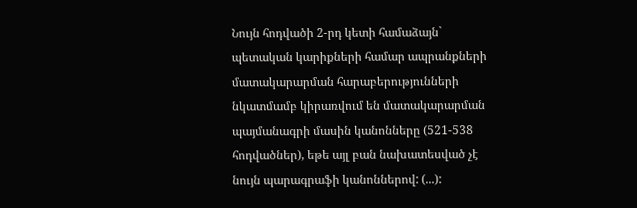Նույն հոդվածի 2-րդ կետի համաձայն` պետական կարիքների համար ապրանքների մատակարարման հարաբերությունների նկատմամբ կիրառվում են մատակարարման պայմանագրի մասին կանոնները (521-538 հոդվածներ), եթե այլ բան նախատեսված չէ նույն պարագրաֆի կանոններով: (...):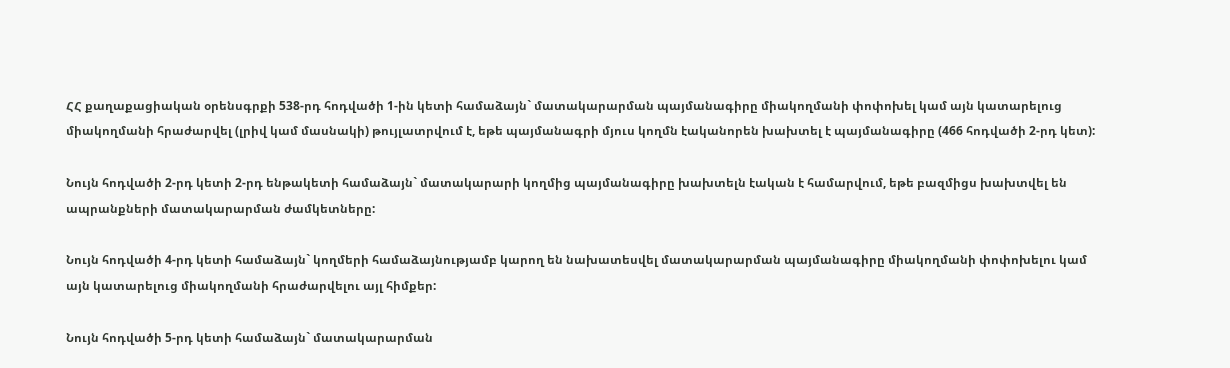ՀՀ քաղաքացիական օրենսգրքի 538-րդ հոդվածի 1-ին կետի համաձայն` մատակարարման պայմանագիրը միակողմանի փոփոխել կամ այն կատարելուց միակողմանի հրաժարվել (լրիվ կամ մասնակի) թույլատրվում է, եթե պայմանագրի մյուս կողմն էականորեն խախտել է պայմանագիրը (466 հոդվածի 2-րդ կետ):

Նույն հոդվածի 2-րդ կետի 2-րդ ենթակետի համաձայն` մատակարարի կողմից պայմանագիրը խախտելն էական է համարվում, եթե բազմիցս խախտվել են ապրանքների մատակարարման ժամկետները:

Նույն հոդվածի 4-րդ կետի համաձայն` կողմերի համաձայնությամբ կարող են նախատեսվել մատակարարման պայմանագիրը միակողմանի փոփոխելու կամ այն կատարելուց միակողմանի հրաժարվելու այլ հիմքեր:

Նույն հոդվածի 5-րդ կետի համաձայն` մատակարարման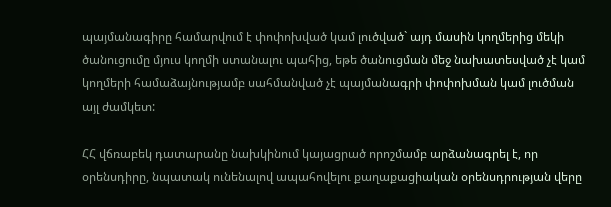պայմանագիրը համարվում է փոփոխված կամ լուծված` այդ մասին կողմերից մեկի ծանուցումը մյուս կողմի ստանալու պահից, եթե ծանուցման մեջ նախատեսված չէ կամ կողմերի համաձայնությամբ սահմանված չէ պայմանագրի փոփոխման կամ լուծման այլ ժամկետ:

ՀՀ վճռաբեկ դատարանը նախկինում կայացրած որոշմամբ արձանագրել է, որ օրենսդիրը, նպատակ ունենալով ապահովելու քաղաքացիական օրենսդրության վերը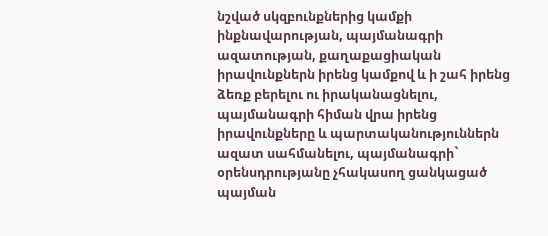նշված սկզբունքներից կամքի ինքնավարության, պայմանագրի ազատության, քաղաքացիական իրավունքներն իրենց կամքով և ի շահ իրենց ձեռք բերելու ու իրականացնելու, պայմանագրի հիման վրա իրենց իրավունքները և պարտականություններն ազատ սահմանելու, պայմանագրի` օրենսդրությանը չհակասող ցանկացած պայման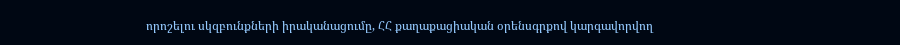որոշելու սկզբունքների իրականացումը, ՀՀ քաղաքացիական օրենսգրքով կարգավորվող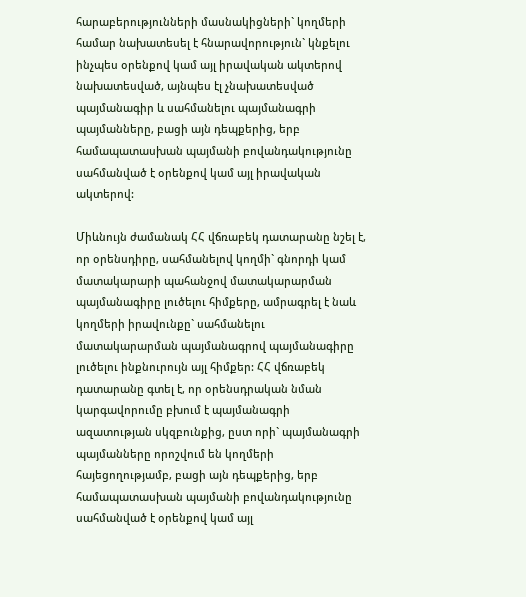հարաբերությունների մասնակիցների` կողմերի համար նախատեսել է հնարավորություն` կնքելու ինչպես օրենքով կամ այլ իրավական ակտերով նախատեսված, այնպես էլ չնախատեսված պայմանագիր և սահմանելու պայմանագրի պայմանները, բացի այն դեպքերից, երբ համապատասխան պայմանի բովանդակությունը սահմանված է օրենքով կամ այլ իրավական ակտերով:

Միևնույն ժամանակ ՀՀ վճռաբեկ դատարանը նշել է, որ օրենսդիրը, սահմանելով կողմի` գնորդի կամ մատակարարի պահանջով մատակարարման պայմանագիրը լուծելու հիմքերը, ամրագրել է նաև կողմերի իրավունքը` սահմանելու մատակարարման պայմանագրով պայմանագիրը լուծելու ինքնուրույն այլ հիմքեր: ՀՀ վճռաբեկ դատարանը գտել է, որ օրենսդրական նման կարգավորումը բխում է պայմանագրի ազատության սկզբունքից, ըստ որի` պայմանագրի պայմանները որոշվում են կողմերի հայեցողությամբ, բացի այն դեպքերից, երբ համապատասխան պայմանի բովանդակությունը սահմանված է օրենքով կամ այլ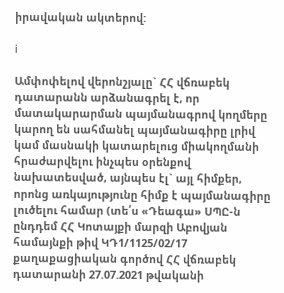իրավական ակտերով:

i

Ամփոփելով վերոնշյալը` ՀՀ վճռաբեկ դատարանն արձանագրել է, որ մատակարարման պայմանագրով կողմերը կարող են սահմանել պայմանագիրը լրիվ կամ մասնակի կատարելուց միակողմանի հրաժարվելու ինչպես օրենքով նախատեսված, այնպես էլ` այլ հիմքեր, որոնց առկայությունը հիմք է պայմանագիրը լուծելու համար (տե՛ս «Դեագա» ՍՊԸ-ն ընդդեմ ՀՀ Կոտայքի մարզի Աբովյան համայնքի թիվ ԿԴ1/1125/02/17 քաղաքացիական գործով ՀՀ վճռաբեկ դատարանի 27.07.2021 թվականի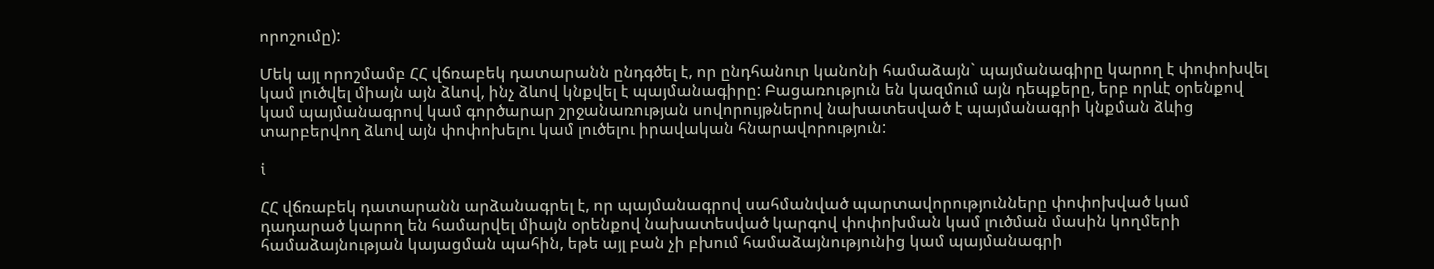որոշումը):

Մեկ այլ որոշմամբ ՀՀ վճռաբեկ դատարանն ընդգծել է, որ ընդհանուր կանոնի համաձայն` պայմանագիրը կարող է փոփոխվել կամ լուծվել միայն այն ձևով, ինչ ձևով կնքվել է պայմանագիրը: Բացառություն են կազմում այն դեպքերը, երբ որևէ օրենքով կամ պայմանագրով կամ գործարար շրջանառության սովորույթներով նախատեսված է պայմանագրի կնքման ձևից տարբերվող ձևով այն փոփոխելու կամ լուծելու իրավական հնարավորություն:

i

ՀՀ վճռաբեկ դատարանն արձանագրել է, որ պայմանագրով սահմանված պարտավորությունները փոփոխված կամ դադարած կարող են համարվել միայն օրենքով նախատեսված կարգով փոփոխման կամ լուծման մասին կողմերի համաձայնության կայացման պահին, եթե այլ բան չի բխում համաձայնությունից կամ պայմանագրի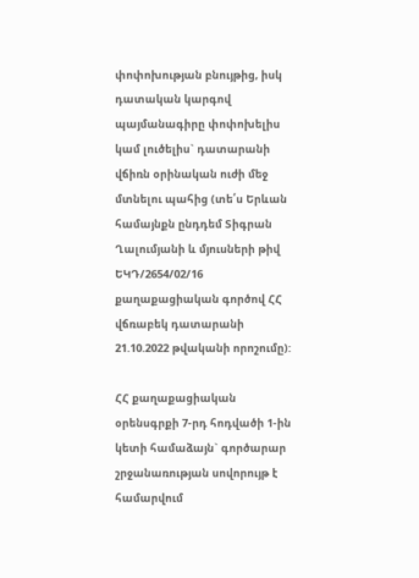փոփոխության բնույթից, իսկ դատական կարգով պայմանագիրը փոփոխելիս կամ լուծելիս` դատարանի վճիռն օրինական ուժի մեջ մտնելու պահից (տե՛ս Երևան համայնքն ընդդեմ Տիգրան Ղալումյանի և մյուսների թիվ ԵԿԴ/2654/02/16 քաղաքացիական գործով ՀՀ վճռաբեկ դատարանի 21.10.2022 թվականի որոշումը):

ՀՀ քաղաքացիական օրենսգրքի 7-րդ հոդվածի 1-ին կետի համաձայն` գործարար շրջանառության սովորույթ է համարվում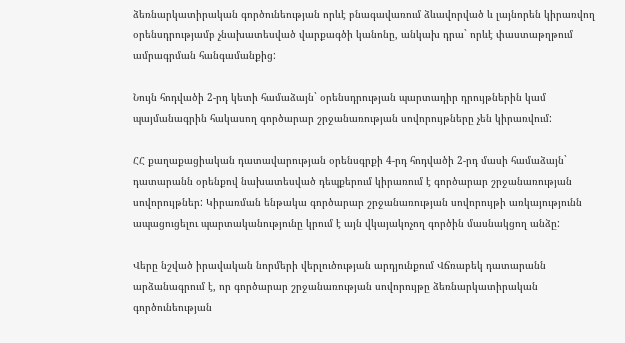ձեռնարկատիրական գործունեության որևէ բնագավառում ձևավորված և լայնորեն կիրառվող օրենսդրությամբ չնախատեսված վարքագծի կանոնը, անկախ դրա` որևէ փաստաթղթում ամրագրման հանգամանքից:

Նույն հոդվածի 2-րդ կետի համաձայն` օրենսդրության պարտադիր դրույթներին կամ պայմանագրին հակասող գործարար շրջանառության սովորույթները չեն կիրառվում:

ՀՀ քաղաքացիական դատավարության օրենսգրքի 4-րդ հոդվածի 2-րդ մասի համաձայն` դատարանն օրենքով նախատեսված դեպքերում կիրառում է գործարար շրջանառության սովորույթներ: Կիրառման ենթակա գործարար շրջանառության սովորույթի առկայությունն ապացուցելու պարտականությունը կրում է այն վկայակոչող գործին մասնակցող անձը:

Վերը նշված իրավական նորմերի վերլուծության արդյունքում Վճռաբեկ դատարանն արձանագրում է, որ գործարար շրջանառության սովորույթը ձեռնարկատիրական գործունեության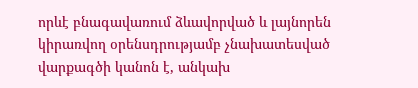որևէ բնագավառում ձևավորված և լայնորեն կիրառվող օրենսդրությամբ չնախատեսված վարքագծի կանոն է, անկախ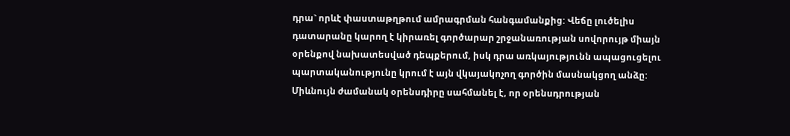դրա` որևէ փաստաթղթում ամրագրման հանգամանքից: Վեճը լուծելիս դատարանը կարող է կիրառել գործարար շրջանառության սովորույթ միայն օրենքով նախատեսված դեպքերում, իսկ դրա առկայությունն ապացուցելու պարտականությունը կրում է այն վկայակոչող գործին մասնակցող անձը: Միևնույն ժամանակ օրենսդիրը սահմանել է, որ օրենսդրության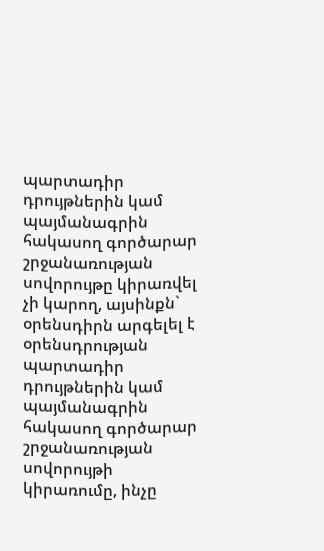պարտադիր դրույթներին կամ պայմանագրին հակասող գործարար շրջանառության սովորույթը կիրառվել չի կարող, այսինքն` օրենսդիրն արգելել է օրենսդրության պարտադիր դրույթներին կամ պայմանագրին հակասող գործարար շրջանառության սովորույթի կիրառումը, ինչը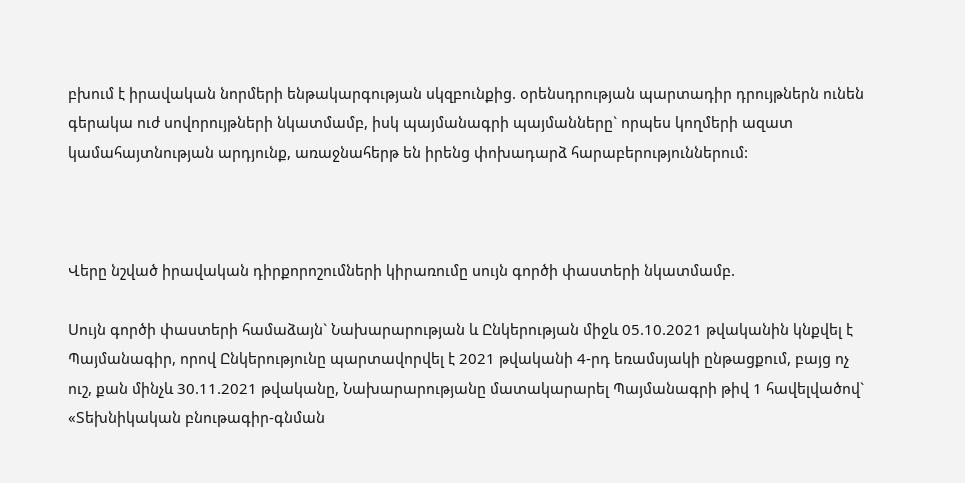բխում է իրավական նորմերի ենթակարգության սկզբունքից. օրենսդրության պարտադիր դրույթներն ունեն գերակա ուժ սովորույթների նկատմամբ, իսկ պայմանագրի պայմանները` որպես կողմերի ազատ կամահայտնության արդյունք, առաջնահերթ են իրենց փոխադարձ հարաբերություններում:



Վերը նշված իրավական դիրքորոշումների կիրառումը սույն գործի փաստերի նկատմամբ.

Սույն գործի փաստերի համաձայն` Նախարարության և Ընկերության միջև 05.10.2021 թվականին կնքվել է Պայմանագիր, որով Ընկերությունը պարտավորվել է 2021 թվականի 4-րդ եռամսյակի ընթացքում, բայց ոչ ուշ, քան մինչև 30.11.2021 թվականը, Նախարարությանը մատակարարել Պայմանագրի թիվ 1 հավելվածով` «Տեխնիկական բնութագիր-գնման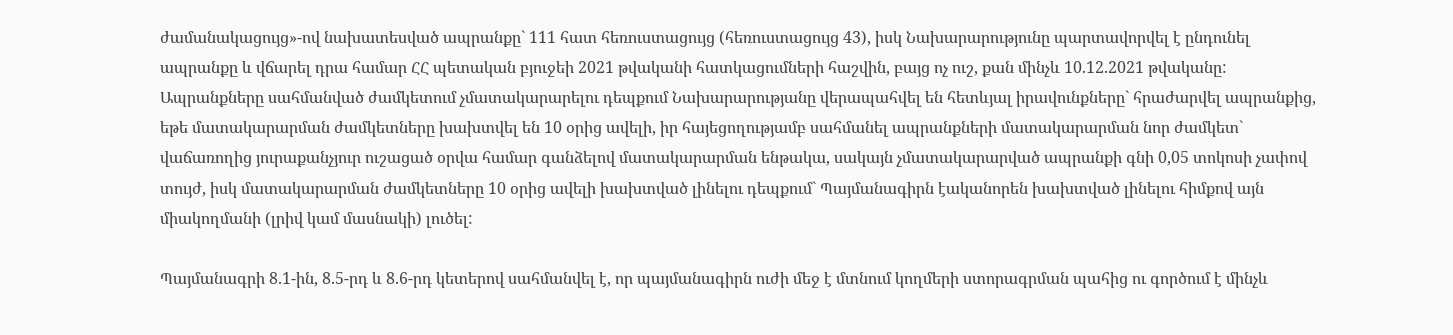ժամանակացույց»-ով նախատեսված ապրանքը` 111 հատ հեռուստացույց (հեռուստացույց 43), իսկ Նախարարությունը պարտավորվել է ընդունել ապրանքը և վճարել դրա համար ՀՀ պետական բյուջեի 2021 թվականի հատկացումների հաշվին, բայց ոչ ուշ, քան մինչև 10.12.2021 թվականը: Ապրանքները սահմանված ժամկետում չմատակարարելու դեպքում Նախարարությանը վերապահվել են հետևյալ իրավունքները` հրաժարվել ապրանքից, եթե մատակարարման ժամկետները խախտվել են 10 օրից ավելի, իր հայեցողությամբ սահմանել ապրանքների մատակարարման նոր ժամկետ` վաճառողից յուրաքանչյուր ուշացած օրվա համար գանձելով մատակարարման ենթակա, սակայն չմատակարարված ապրանքի գնի 0,05 տոկոսի չափով տույժ, իսկ մատակարարման ժամկետները 10 օրից ավելի խախտված լինելու դեպքում` Պայմանագիրն էականորեն խախտված լինելու հիմքով այն միակողմանի (լրիվ կամ մասնակի) լուծել:

Պայմանագրի 8.1-ին, 8.5-րդ և 8.6-րդ կետերով սահմանվել է, որ պայմանագիրն ուժի մեջ է մտնում կողմերի ստորագրման պահից ու գործում է մինչև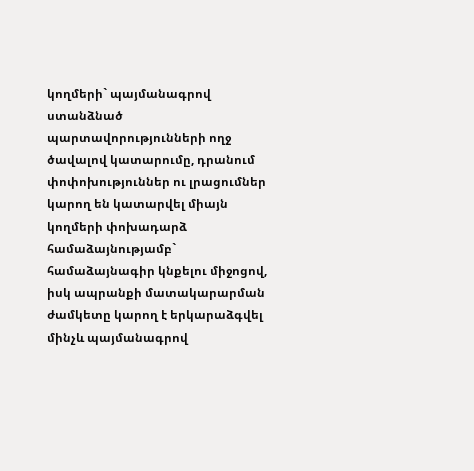կողմերի` պայմանագրով ստանձնած պարտավորությունների ողջ ծավալով կատարումը, դրանում փոփոխություններ ու լրացումներ կարող են կատարվել միայն կողմերի փոխադարձ համաձայնությամբ` համաձայնագիր կնքելու միջոցով, իսկ ապրանքի մատակարարման ժամկետը կարող է երկարաձգվել մինչև պայմանագրով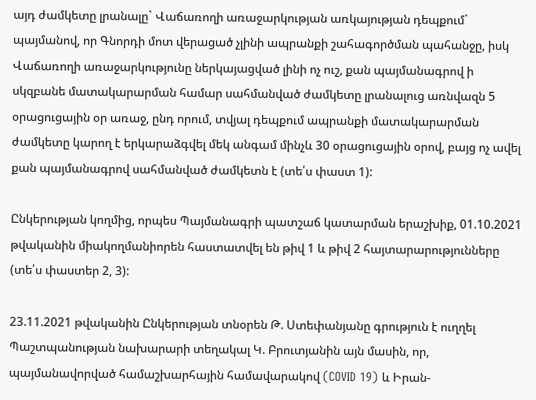այդ ժամկետը լրանալը` Վաճառողի առաջարկության առկայության դեպքում` պայմանով, որ Գնորդի մոտ վերացած չլինի ապրանքի շահագործման պահանջը, իսկ Վաճառողի առաջարկությունը ներկայացված լինի ոչ ուշ, քան պայմանագրով ի սկզբանե մատակարարման համար սահմանված ժամկետը լրանալուց առնվազն 5 օրացուցային օր առաջ, ընդ որում, տվյալ դեպքում ապրանքի մատակարարման ժամկետը կարող է երկարաձգվել մեկ անգամ մինչև 30 օրացուցային օրով, բայց ոչ ավել քան պայմանագրով սահմանված ժամկետն է (տե՛ս փաստ 1):

Ընկերության կողմից, որպես Պայմանագրի պատշաճ կատարման երաշխիք, 01.10.2021 թվականին միակողմանիորեն հաստատվել են թիվ 1 և թիվ 2 հայտարարությունները (տե՛ս փաստեր 2, 3):

23.11.2021 թվականին Ընկերության տնօրեն Թ. Ստեփանյանը գրություն է ուղղել Պաշտպանության նախարարի տեղակալ Կ. Բրուտյանին այն մասին, որ, պայմանավորված համաշխարհային համավարակով (COVID 19) և Իրան-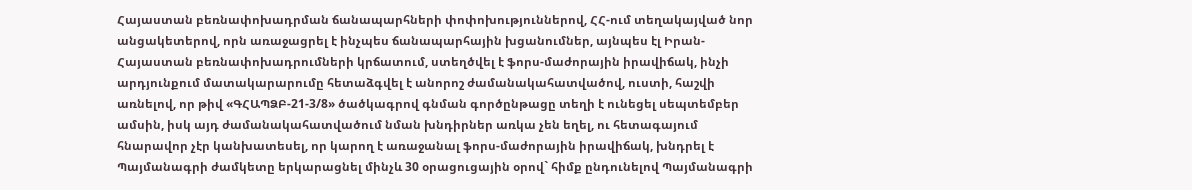Հայաստան բեռնափոխադրման ճանապարհների փոփոխություններով, ՀՀ-ում տեղակայված նոր անցակետերով, որն առաջացրել է ինչպես ճանապարհային խցանումներ, այնպես էլ Իրան-Հայաստան բեռնափոխադրումների կրճատում, ստեղծվել է ֆորս-մաժորային իրավիճակ, ինչի արդյունքում մատակարարումը հետաձգվել է անորոշ ժամանակահատվածով, ուստի, հաշվի առնելով, որ թիվ «ԳՀԱՊՁԲ-21-3/8» ծածկագրով գնման գործընթացը տեղի է ունեցել սեպտեմբեր ամսին, իսկ այդ ժամանակահատվածում նման խնդիրներ առկա չեն եղել, ու հետագայում հնարավոր չէր կանխատեսել, որ կարող է առաջանալ ֆորս-մաժորային իրավիճակ, խնդրել է Պայմանագրի ժամկետը երկարացնել մինչև 30 օրացուցային օրով` հիմք ընդունելով Պայմանագրի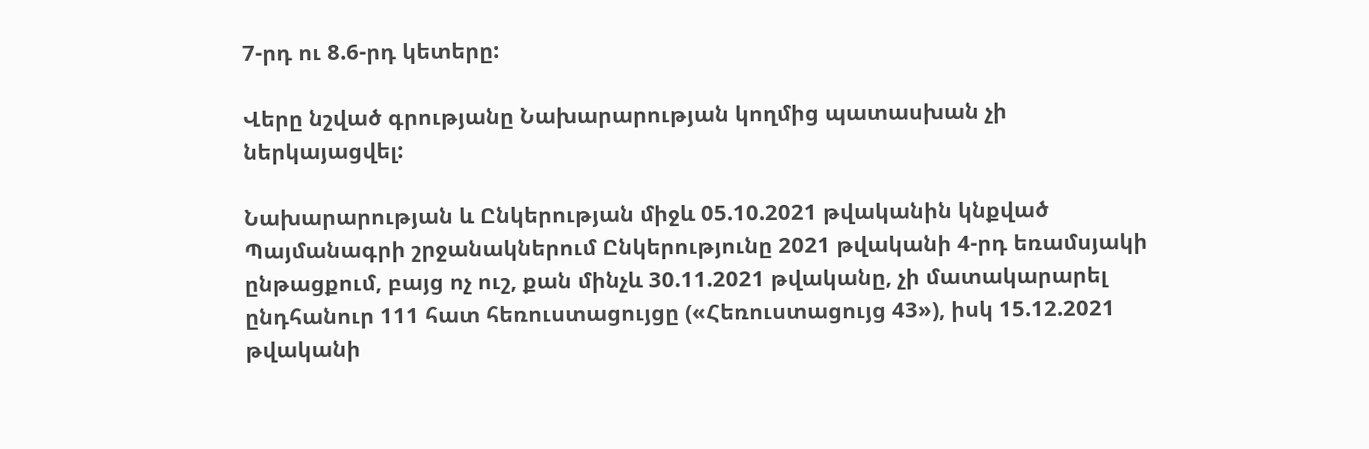7-րդ ու 8.6-րդ կետերը:

Վերը նշված գրությանը Նախարարության կողմից պատասխան չի ներկայացվել:

Նախարարության և Ընկերության միջև 05.10.2021 թվականին կնքված Պայմանագրի շրջանակներում Ընկերությունը 2021 թվականի 4-րդ եռամսյակի ընթացքում, բայց ոչ ուշ, քան մինչև 30.11.2021 թվականը, չի մատակարարել ընդհանուր 111 հատ հեռուստացույցը («Հեռուստացույց 43»), իսկ 15.12.2021 թվականի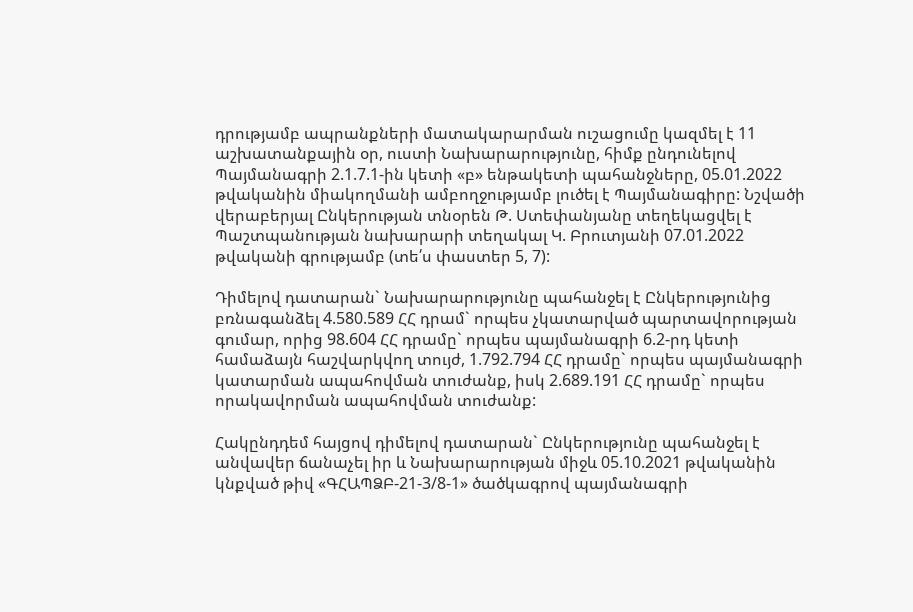դրությամբ ապրանքների մատակարարման ուշացումը կազմել է 11 աշխատանքային օր, ուստի Նախարարությունը, հիմք ընդունելով Պայմանագրի 2.1.7.1-ին կետի «բ» ենթակետի պահանջները, 05.01.2022 թվականին միակողմանի ամբողջությամբ լուծել է Պայմանագիրը: Նշվածի վերաբերյալ Ընկերության տնօրեն Թ. Ստեփանյանը տեղեկացվել է Պաշտպանության նախարարի տեղակալ Կ. Բրուտյանի 07.01.2022 թվականի գրությամբ (տե՛ս փաստեր 5, 7):

Դիմելով դատարան` Նախարարությունը պահանջել է Ընկերությունից բռնագանձել 4.580.589 ՀՀ դրամ` որպես չկատարված պարտավորության գումար, որից 98.604 ՀՀ դրամը` որպես պայմանագրի 6.2-րդ կետի համաձայն հաշվարկվող տույժ, 1.792.794 ՀՀ դրամը` որպես պայմանագրի կատարման ապահովման տուժանք, իսկ 2.689.191 ՀՀ դրամը` որպես որակավորման ապահովման տուժանք:

Հակընդդեմ հայցով դիմելով դատարան` Ընկերությունը պահանջել է անվավեր ճանաչել իր և Նախարարության միջև 05.10.2021 թվականին կնքված թիվ «ԳՀԱՊՁԲ-21-3/8-1» ծածկագրով պայմանագրի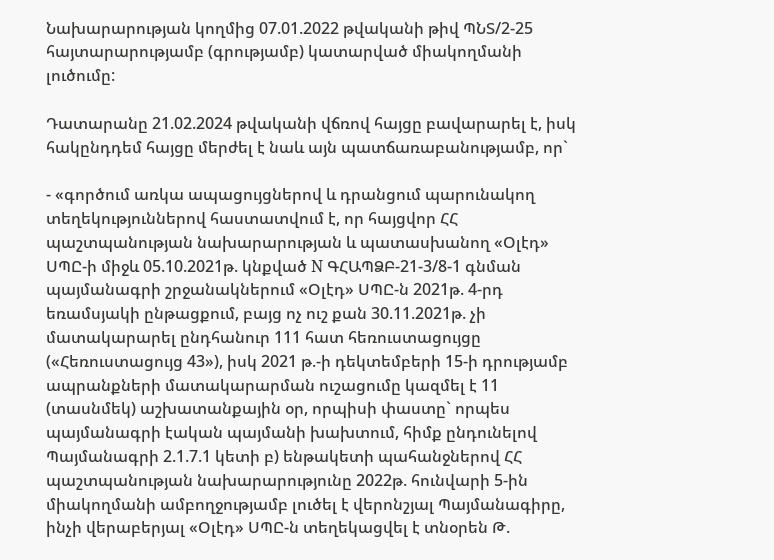Նախարարության կողմից 07.01.2022 թվականի թիվ ՊՆՏ/2-25 հայտարարությամբ (գրությամբ) կատարված միակողմանի լուծումը:

Դատարանը 21.02.2024 թվականի վճռով հայցը բավարարել է, իսկ հակընդդեմ հայցը մերժել է նաև այն պատճառաբանությամբ, որ`

- «գործում առկա ապացույցներով և դրանցում պարունակող տեղեկություններով հաստատվում է, որ հայցվոր ՀՀ պաշտպանության նախարարության և պատասխանող «Օլէդ» ՍՊԸ-ի միջև 05.10.2021թ. կնքված N ԳՀԱՊՁԲ-21-3/8-1 գնման պայմանագրի շրջանակներում «Օլէդ» ՍՊԸ-ն 2021թ. 4-րդ եռամսյակի ընթացքում, բայց ոչ ուշ քան 30.11.2021թ. չի մատակարարել ընդհանուր 111 հատ հեռուստացույցը («Հեռուստացույց 43»), իսկ 2021 թ.-ի դեկտեմբերի 15-ի դրությամբ ապրանքների մատակարարման ուշացումը կազմել է 11 (տասնմեկ) աշխատանքային օր, որպիսի փաստը` որպես պայմանագրի էական պայմանի խախտում, հիմք ընդունելով Պայմանագրի 2.1.7.1 կետի բ) ենթակետի պահանջներով ՀՀ պաշտպանության նախարարությունը 2022թ. հունվարի 5-ին միակողմանի ամբողջությամբ լուծել է վերոնշյալ Պայմանագիրը, ինչի վերաբերյալ «Օլէդ» ՍՊԸ-ն տեղեկացվել է տնօրեն Թ.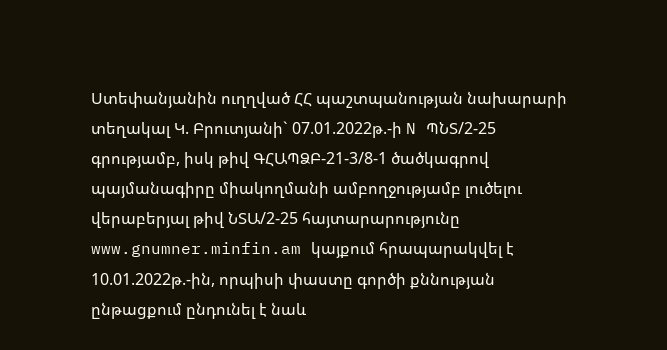Ստեփանյանին ուղղված ՀՀ պաշտպանության նախարարի տեղակալ Կ. Բրուտյանի` 07.01.2022թ.-ի N ՊՆՏ/2-25 գրությամբ, իսկ թիվ ԳՀԱՊՁԲ-21-3/8-1 ծածկագրով պայմանագիրը միակողմանի ամբողջությամբ լուծելու վերաբերյալ թիվ ՆՏԱ/2-25 հայտարարությունը www.gnumner.minfin.am կայքում հրապարակվել է 10.01.2022թ.-ին, որպիսի փաստը գործի քննության ընթացքում ընդունել է նաև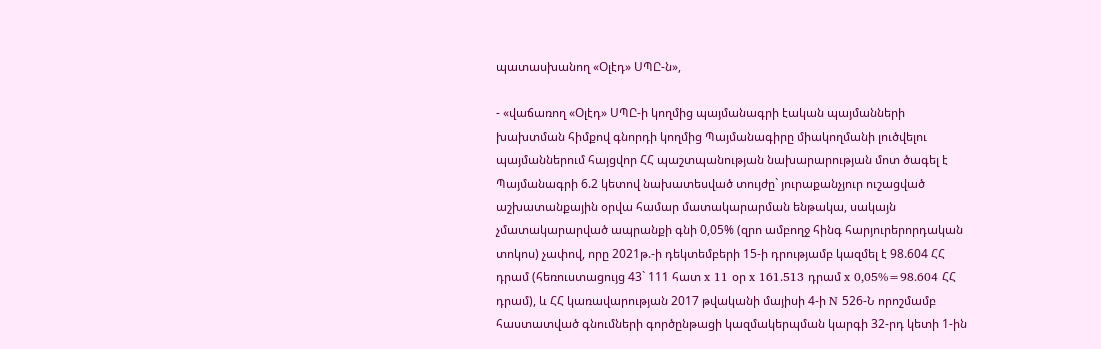պատասխանող «Օլէդ» ՍՊԸ-ն»,

- «վաճառող «Օլէդ» ՍՊԸ-ի կողմից պայմանագրի էական պայմանների խախտման հիմքով գնորդի կողմից Պայմանագիրը միակողմանի լուծվելու պայմաններում հայցվոր ՀՀ պաշտպանության նախարարության մոտ ծագել է Պայմանագրի 6.2 կետով նախատեսված տույժը` յուրաքանչյուր ուշացված աշխատանքային օրվա համար մատակարարման ենթակա, սակայն չմատակարարված ապրանքի գնի 0,05% (զրո ամբողջ հինգ հարյուրերորդական տոկոս) չափով, որը 2021թ.-ի դեկտեմբերի 15-ի դրությամբ կազմել է 98.604 ՀՀ դրամ (հեռուստացույց 43` 111 հատ x 11 օր x 161.513 դրամ x 0,05%=98.604 ՀՀ դրամ), և ՀՀ կառավարության 2017 թվականի մայիսի 4-ի N 526-Ն որոշմամբ հաստատված գնումների գործընթացի կազմակերպման կարգի 32-րդ կետի 1-ին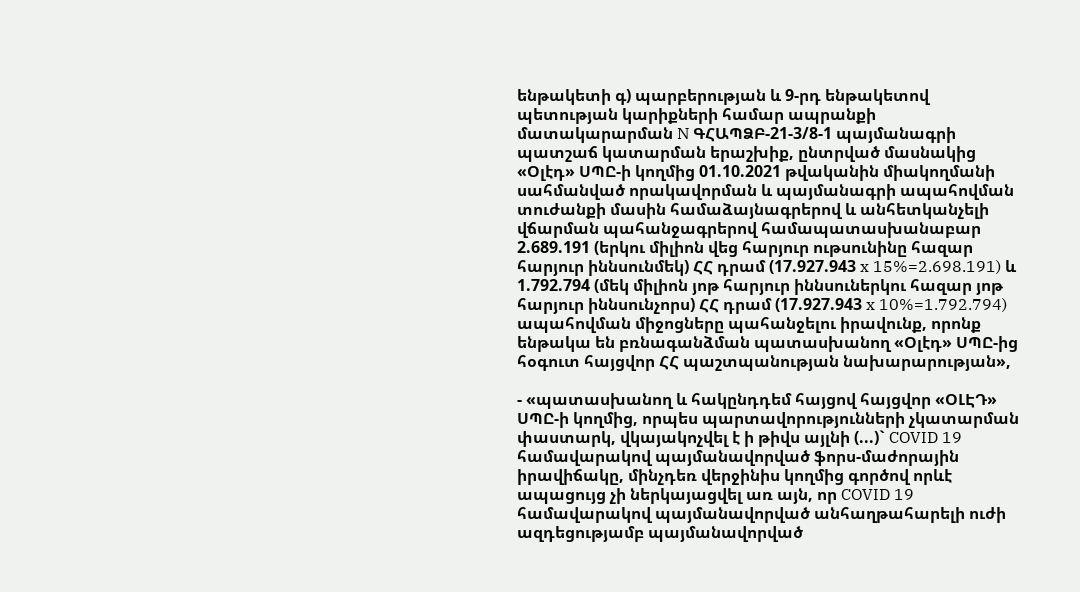ենթակետի գ) պարբերության և 9-րդ ենթակետով պետության կարիքների համար ապրանքի մատակարարման N ԳՀԱՊՁԲ-21-3/8-1 պայմանագրի պատշաճ կատարման երաշխիք, ընտրված մասնակից «Օլէդ» ՍՊԸ-ի կողմից 01.10.2021 թվականին միակողմանի սահմանված որակավորման և պայմանագրի ապահովման տուժանքի մասին համաձայնագրերով և անհետկանչելի վճարման պահանջագրերով համապատասխանաբար 2.689.191 (երկու միլիոն վեց հարյուր ութսունինը հազար հարյուր իննսունմեկ) ՀՀ դրամ (17.927.943 x 15%=2.698.191) և 1.792.794 (մեկ միլիոն յոթ հարյուր իննսուներկու հազար յոթ հարյուր իննսունչորս) ՀՀ դրամ (17.927.943 x 10%=1.792.794) ապահովման միջոցները պահանջելու իրավունք, որոնք ենթակա են բռնագանձման պատասխանող «Օլէդ» ՍՊԸ-ից հօգուտ հայցվոր ՀՀ պաշտպանության նախարարության»,

- «պատասխանող և հակընդդեմ հայցով հայցվոր «ՕԼԷԴ» ՍՊԸ-ի կողմից, որպես պարտավորությունների չկատարման փաստարկ, վկայակոչվել է ի թիվս այլնի (...)` COVID 19 համավարակով պայմանավորված ֆորս-մաժորային իրավիճակը, մինչդեռ վերջինիս կողմից գործով որևէ ապացույց չի ներկայացվել առ այն, որ COVID 19 համավարակով պայմանավորված անհաղթահարելի ուժի ազդեցությամբ պայմանավորված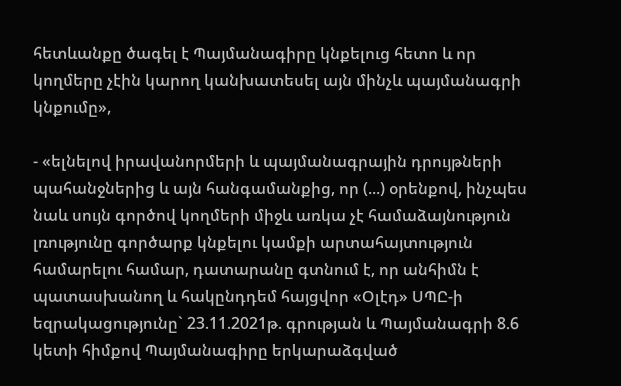հետևանքը ծագել է Պայմանագիրը կնքելուց հետո և որ կողմերը չէին կարող կանխատեսել այն մինչև պայմանագրի կնքումը»,

- «ելնելով իրավանորմերի և պայմանագրային դրույթների պահանջներից և այն հանգամանքից, որ (...) օրենքով, ինչպես նաև սույն գործով կողմերի միջև առկա չէ համաձայնություն լռությունը գործարք կնքելու կամքի արտահայտություն համարելու համար, դատարանը գտնում է, որ անհիմն է պատասխանող և հակընդդեմ հայցվոր «Օլէդ» ՍՊԸ-ի եզրակացությունը` 23.11.2021թ. գրության և Պայմանագրի 8.6 կետի հիմքով Պայմանագիրը երկարաձգված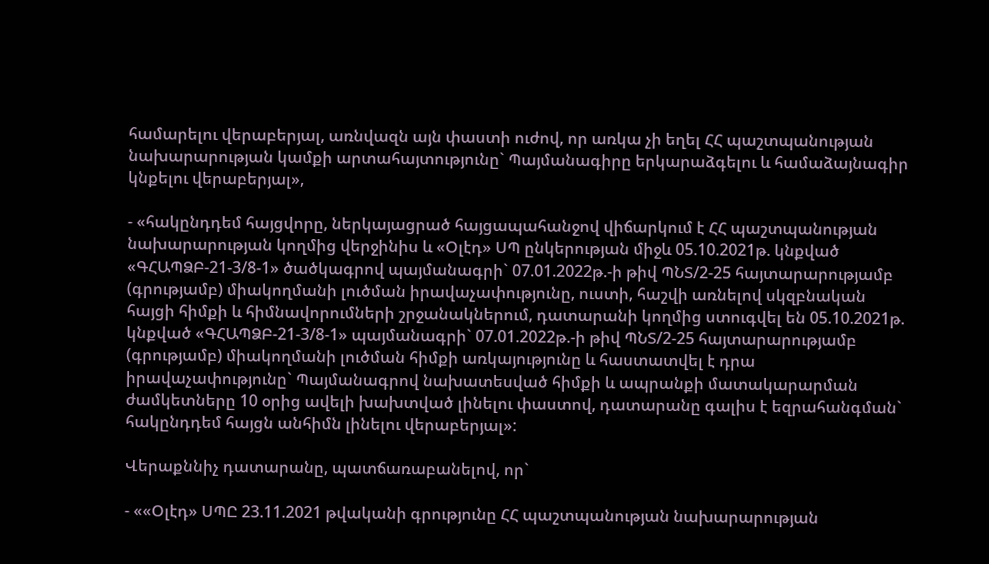համարելու վերաբերյալ, առնվազն այն փաստի ուժով, որ առկա չի եղել ՀՀ պաշտպանության նախարարության կամքի արտահայտությունը` Պայմանագիրը երկարաձգելու և համաձայնագիր կնքելու վերաբերյալ»,

- «հակընդդեմ հայցվորը, ներկայացրած հայցապահանջով վիճարկում է ՀՀ պաշտպանության նախարարության կողմից վերջինիս և «Օլէդ» ՍՊ ընկերության միջև 05.10.2021թ. կնքված «ԳՀԱՊՁԲ-21-3/8-1» ծածկագրով պայմանագրի` 07.01.2022թ.-ի թիվ ՊՆՏ/2-25 հայտարարությամբ (գրությամբ) միակողմանի լուծման իրավաչափությունը, ուստի, հաշվի առնելով սկզբնական հայցի հիմքի և հիմնավորումների շրջանակներում, դատարանի կողմից ստուգվել են 05.10.2021թ. կնքված «ԳՀԱՊՁԲ-21-3/8-1» պայմանագրի` 07.01.2022թ.-ի թիվ ՊՆՏ/2-25 հայտարարությամբ (գրությամբ) միակողմանի լուծման հիմքի առկայությունը և հաստատվել է դրա իրավաչափությունը` Պայմանագրով նախատեսված հիմքի և ապրանքի մատակարարման ժամկետները 10 օրից ավելի խախտված լինելու փաստով, դատարանը գալիս է եզրահանգման` հակընդդեմ հայցն անհիմն լինելու վերաբերյալ»:

Վերաքննիչ դատարանը, պատճառաբանելով, որ`

- ««Օլէդ» ՍՊԸ 23.11.2021 թվականի գրությունը ՀՀ պաշտպանության նախարարության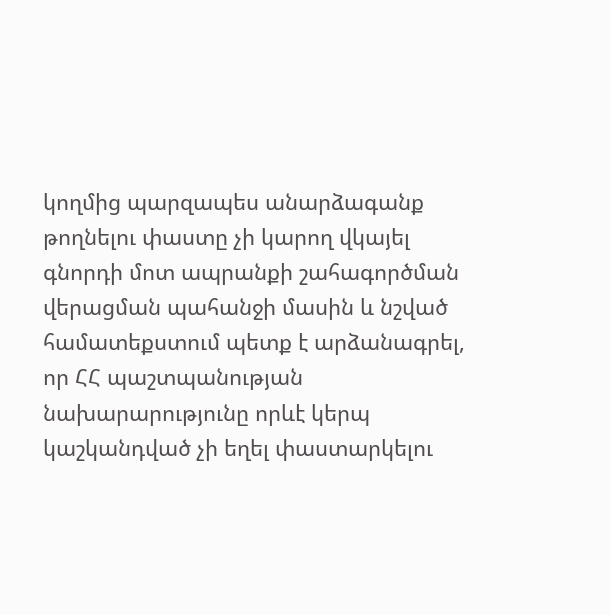կողմից պարզապես անարձագանք թողնելու փաստը չի կարող վկայել գնորդի մոտ ապրանքի շահագործման վերացման պահանջի մասին և նշված համատեքստում պետք է արձանագրել, որ ՀՀ պաշտպանության նախարարությունը որևէ կերպ կաշկանդված չի եղել փաստարկելու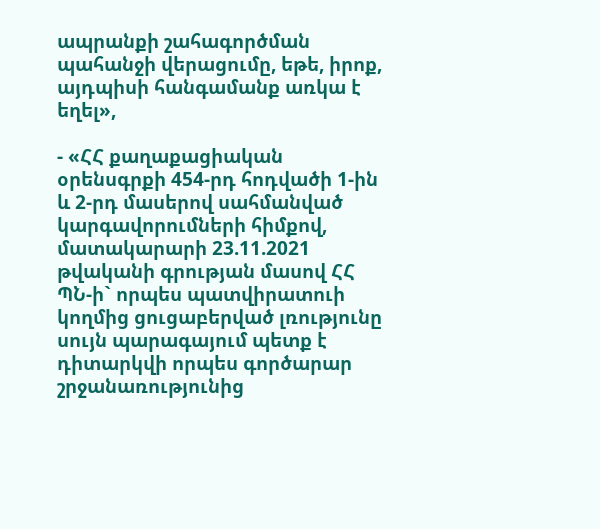ապրանքի շահագործման պահանջի վերացումը, եթե, իրոք, այդպիսի հանգամանք առկա է եղել»,

- «ՀՀ քաղաքացիական օրենսգրքի 454-րդ հոդվածի 1-ին և 2-րդ մասերով սահմանված կարգավորումների հիմքով, մատակարարի 23.11.2021 թվականի գրության մասով ՀՀ ՊՆ-ի` որպես պատվիրատուի կողմից ցուցաբերված լռությունը սույն պարագայում պետք է դիտարկվի որպես գործարար շրջանառությունից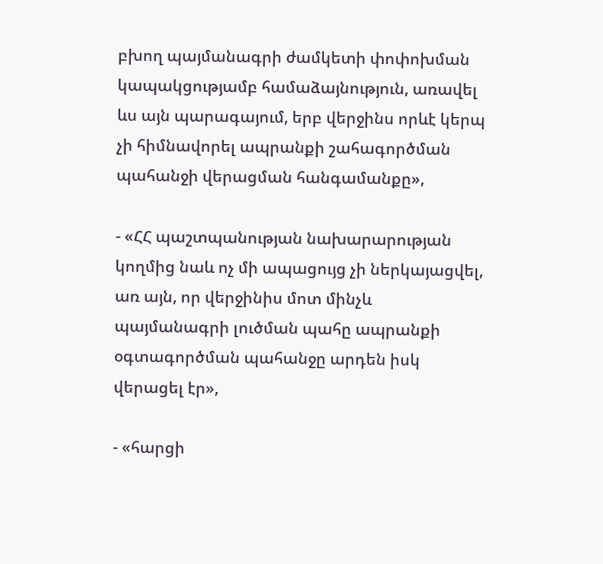բխող պայմանագրի ժամկետի փոփոխման կապակցությամբ համաձայնություն, առավել ևս այն պարագայում, երբ վերջինս որևէ կերպ չի հիմնավորել ապրանքի շահագործման պահանջի վերացման հանգամանքը»,

- «ՀՀ պաշտպանության նախարարության կողմից նաև ոչ մի ապացույց չի ներկայացվել, առ այն, որ վերջինիս մոտ մինչև պայմանագրի լուծման պահը ապրանքի օգտագործման պահանջը արդեն իսկ վերացել էր»,

- «հարցի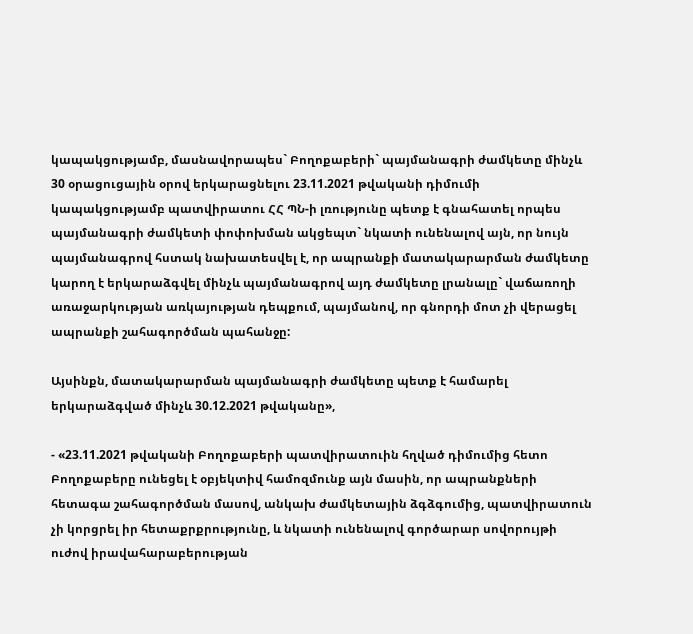կապակցությամբ, մասնավորապես` Բողոքաբերի` պայմանագրի ժամկետը մինչև 30 օրացուցային օրով երկարացնելու 23.11.2021 թվականի դիմումի կապակցությամբ պատվիրատու ՀՀ ՊՆ-ի լռությունը պետք է գնահատել որպես պայմանագրի ժամկետի փոփոխման ակցեպտ` նկատի ունենալով այն, որ նույն պայմանագրով հստակ նախատեսվել է, որ ապրանքի մատակարարման ժամկետը կարող է երկարաձգվել մինչև պայմանագրով այդ ժամկետը լրանալը` վաճառողի առաջարկության առկայության դեպքում, պայմանով, որ գնորդի մոտ չի վերացել ապրանքի շահագործման պահանջը:

Այսինքն, մատակարարման պայմանագրի ժամկետը պետք է համարել երկարաձգված մինչև 30.12.2021 թվականը»,

- «23.11.2021 թվականի Բողոքաբերի պատվիրատուին հղված դիմումից հետո Բողոքաբերը ունեցել է օբյեկտիվ համոզմունք այն մասին, որ ապրանքների հետագա շահագործման մասով, անկախ ժամկետային ձգձգումից, պատվիրատուն չի կորցրել իր հետաքրքրությունը, և նկատի ունենալով գործարար սովորույթի ուժով իրավահարաբերության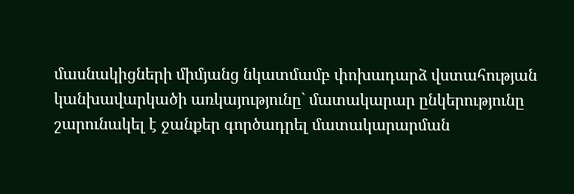մասնակիցների միմյանց նկատմամբ փոխադարձ վստահության կանխավարկածի առկայությունը` մատակարար ընկերությունը շարունակել է ջանքեր գործադրել մատակարարման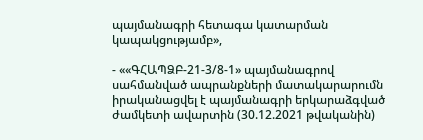պայմանագրի հետագա կատարման կապակցությամբ»,

- ««ԳՀԱՊՁԲ-21-3/8-1» պայմանագրով սահմանված ապրանքների մատակարարումն իրականացվել է պայմանագրի երկարաձգված ժամկետի ավարտին (30.12.2021 թվականին)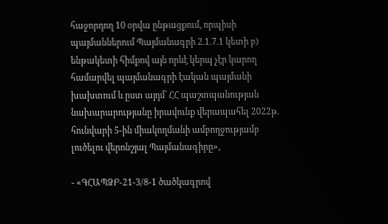հաջորդող 10 օրվա ընթացքում, որպիսի պայմաններում Պայմանագրի 2.1.7.1 կետի բ) ենթակետի հիմքով այն որևէ կերպ չէր կարող համարվել պայմանագրի էական պայմանի խախտում և ըստ այդմ` ՀՀ պաշտպանության նախարարությանը իրավունք վերապահել 2022թ. հունվարի 5-ին միակողմանի ամբողջությամբ լուծելու վերոնշյալ Պայմանագիրը»,

- «ԳՀԱՊՁԲ-21-3/8-1 ծածկագրով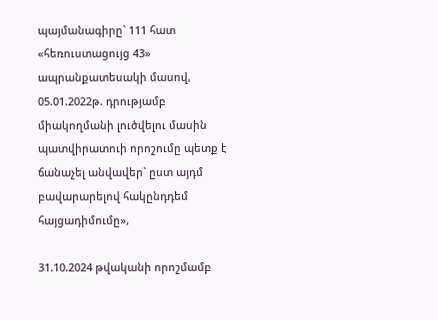պայմանագիրը` 111 հատ «հեռուստացույց 43» ապրանքատեսակի մասով, 05.01.2022թ. դրությամբ միակողմանի լուծվելու մասին պատվիրատուի որոշումը պետք է ճանաչել անվավեր` ըստ այդմ բավարարելով հակընդդեմ հայցադիմումը»,

31.10.2024 թվականի որոշմամբ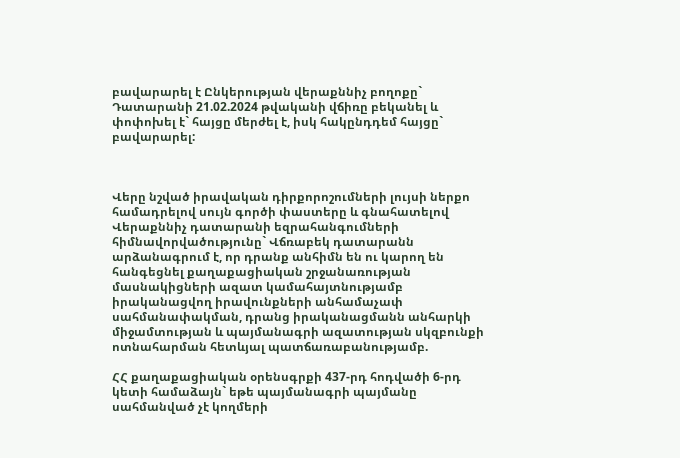բավարարել է Ընկերության վերաքննիչ բողոքը` Դատարանի 21.02.2024 թվականի վճիռը բեկանել և փոփոխել է` հայցը մերժել է, իսկ հակընդդեմ հայցը` բավարարել:



Վերը նշված իրավական դիրքորոշումների լույսի ներքո համադրելով սույն գործի փաստերը և գնահատելով Վերաքննիչ դատարանի եզրահանգումների հիմնավորվածությունը` Վճռաբեկ դատարանն արձանագրում է, որ դրանք անհիմն են ու կարող են հանգեցնել քաղաքացիական շրջանառության մասնակիցների ազատ կամահայտնությամբ իրականացվող իրավունքների անհամաչափ սահմանափակման, դրանց իրականացմանն անհարկի միջամտության և պայմանագրի ազատության սկզբունքի ոտնահարման հետևյալ պատճառաբանությամբ.

ՀՀ քաղաքացիական օրենսգրքի 437-րդ հոդվածի 6-րդ կետի համաձայն` եթե պայմանագրի պայմանը սահմանված չէ կողմերի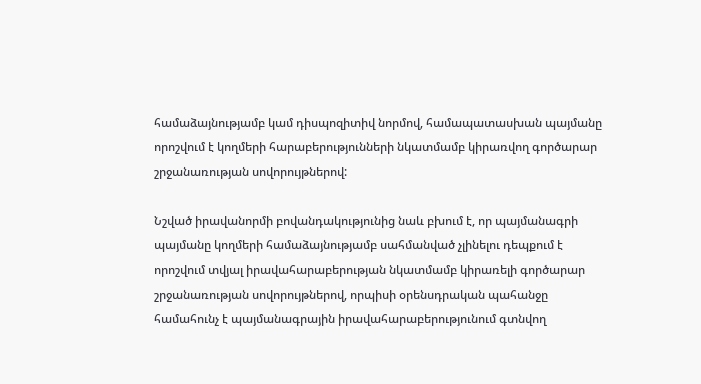համաձայնությամբ կամ դիսպոզիտիվ նորմով, համապատասխան պայմանը որոշվում է կողմերի հարաբերությունների նկատմամբ կիրառվող գործարար շրջանառության սովորույթներով:

Նշված իրավանորմի բովանդակությունից նաև բխում է, որ պայմանագրի պայմանը կողմերի համաձայնությամբ սահմանված չլինելու դեպքում է որոշվում տվյալ իրավահարաբերության նկատմամբ կիրառելի գործարար շրջանառության սովորույթներով, որպիսի օրենսդրական պահանջը համահունչ է պայմանագրային իրավահարաբերությունում գտնվող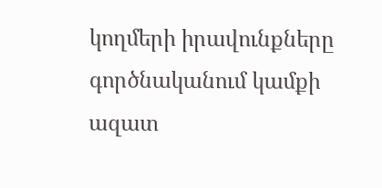կողմերի իրավունքները գործնականում կամքի ազատ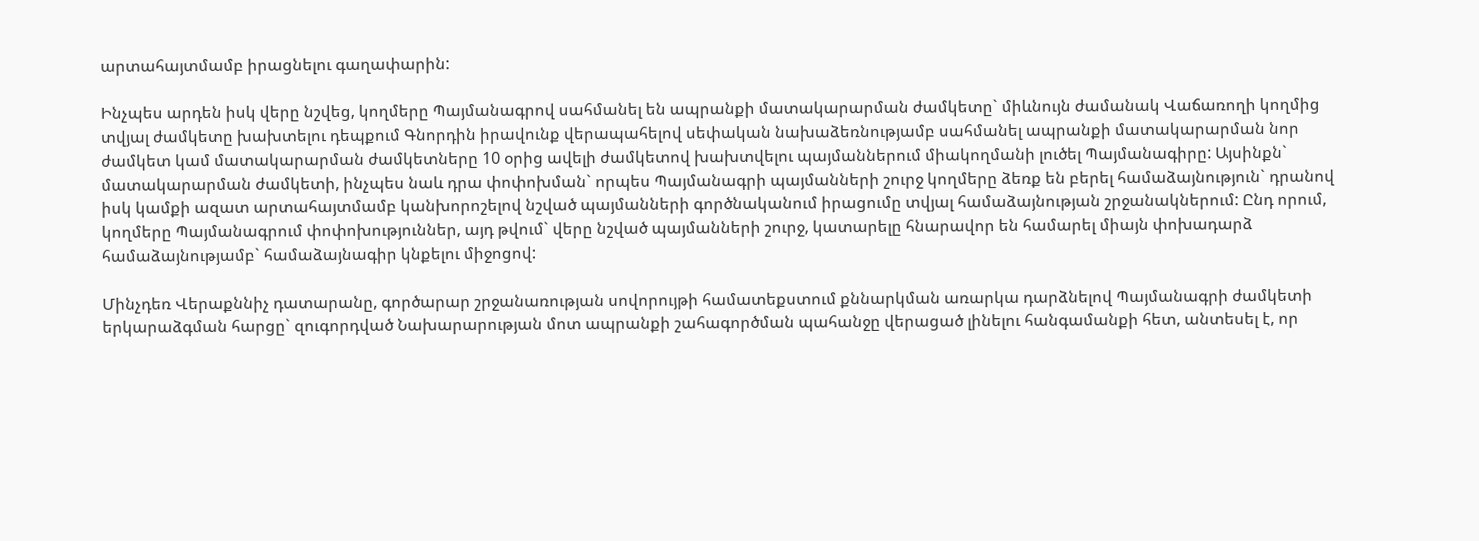արտահայտմամբ իրացնելու գաղափարին:

Ինչպես արդեն իսկ վերը նշվեց, կողմերը Պայմանագրով սահմանել են ապրանքի մատակարարման ժամկետը` միևնույն ժամանակ Վաճառողի կողմից տվյալ ժամկետը խախտելու դեպքում Գնորդին իրավունք վերապահելով սեփական նախաձեռնությամբ սահմանել ապրանքի մատակարարման նոր ժամկետ կամ մատակարարման ժամկետները 10 օրից ավելի ժամկետով խախտվելու պայմաններում միակողմանի լուծել Պայմանագիրը: Այսինքն` մատակարարման ժամկետի, ինչպես նաև դրա փոփոխման` որպես Պայմանագրի պայմանների շուրջ կողմերը ձեռք են բերել համաձայնություն` դրանով իսկ կամքի ազատ արտահայտմամբ կանխորոշելով նշված պայմանների գործնականում իրացումը տվյալ համաձայնության շրջանակներում: Ընդ որում, կողմերը Պայմանագրում փոփոխություններ, այդ թվում` վերը նշված պայմանների շուրջ, կատարելը հնարավոր են համարել միայն փոխադարձ համաձայնությամբ` համաձայնագիր կնքելու միջոցով:

Մինչդեռ Վերաքննիչ դատարանը, գործարար շրջանառության սովորույթի համատեքստում քննարկման առարկա դարձնելով Պայմանագրի ժամկետի երկարաձգման հարցը` զուգորդված Նախարարության մոտ ապրանքի շահագործման պահանջը վերացած լինելու հանգամանքի հետ, անտեսել է, որ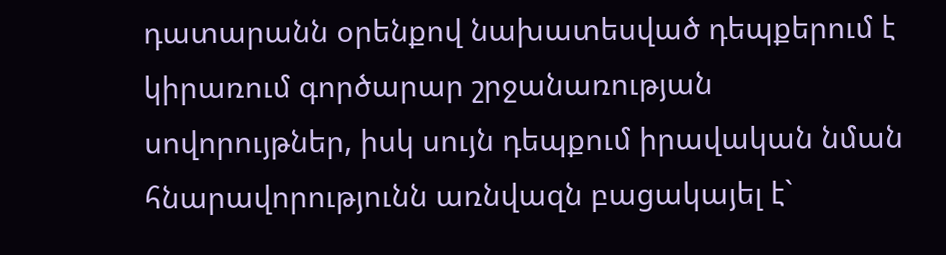դատարանն օրենքով նախատեսված դեպքերում է կիրառում գործարար շրջանառության սովորույթներ, իսկ սույն դեպքում իրավական նման հնարավորությունն առնվազն բացակայել է`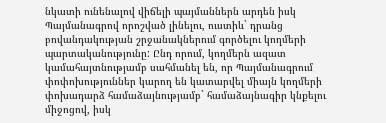նկատի ունենալով վիճելի պայմաններն արդեն իսկ Պայմանագրով որոշված լինելու, ուստիև` դրանց բովանդակության շրջանակներում գործելու կողմերի պարտականությունը: Ընդ որում, կողմերն ազատ կամահայտնությամբ սահմանել են, որ Պայմանագրում փոփոխություններ կարող են կատարվել միայն կողմերի փոխադարձ համաձայնությամբ` համաձայնագիր կնքելու միջոցով, իսկ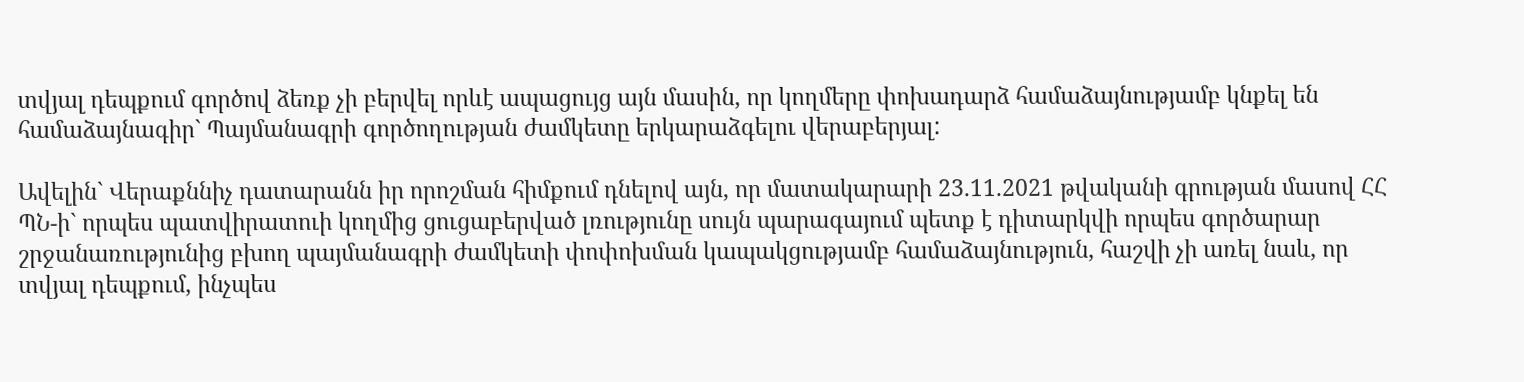տվյալ դեպքում գործով ձեռք չի բերվել որևէ ապացույց այն մասին, որ կողմերը փոխադարձ համաձայնությամբ կնքել են համաձայնագիր` Պայմանագրի գործողության ժամկետը երկարաձգելու վերաբերյալ:

Ավելին` Վերաքննիչ դատարանն իր որոշման հիմքում դնելով այն, որ մատակարարի 23.11.2021 թվականի գրության մասով ՀՀ ՊՆ-ի` որպես պատվիրատուի կողմից ցուցաբերված լռությունը սույն պարագայում պետք է դիտարկվի որպես գործարար շրջանառությունից բխող պայմանագրի ժամկետի փոփոխման կապակցությամբ համաձայնություն, հաշվի չի առել նաև, որ տվյալ դեպքում, ինչպես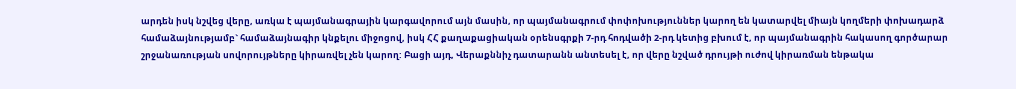արդեն իսկ նշվեց վերը, առկա է պայմանագրային կարգավորում այն մասին, որ պայմանագրում փոփոխություններ կարող են կատարվել միայն կողմերի փոխադարձ համաձայնությամբ` համաձայնագիր կնքելու միջոցով, իսկ ՀՀ քաղաքացիական օրենսգրքի 7-րդ հոդվածի 2-րդ կետից բխում է, որ պայմանագրին հակասող գործարար շրջանառության սովորույթները կիրառվել չեն կարող: Բացի այդ, Վերաքննիչ դատարանն անտեսել է, որ վերը նշված դրույթի ուժով կիրառման ենթակա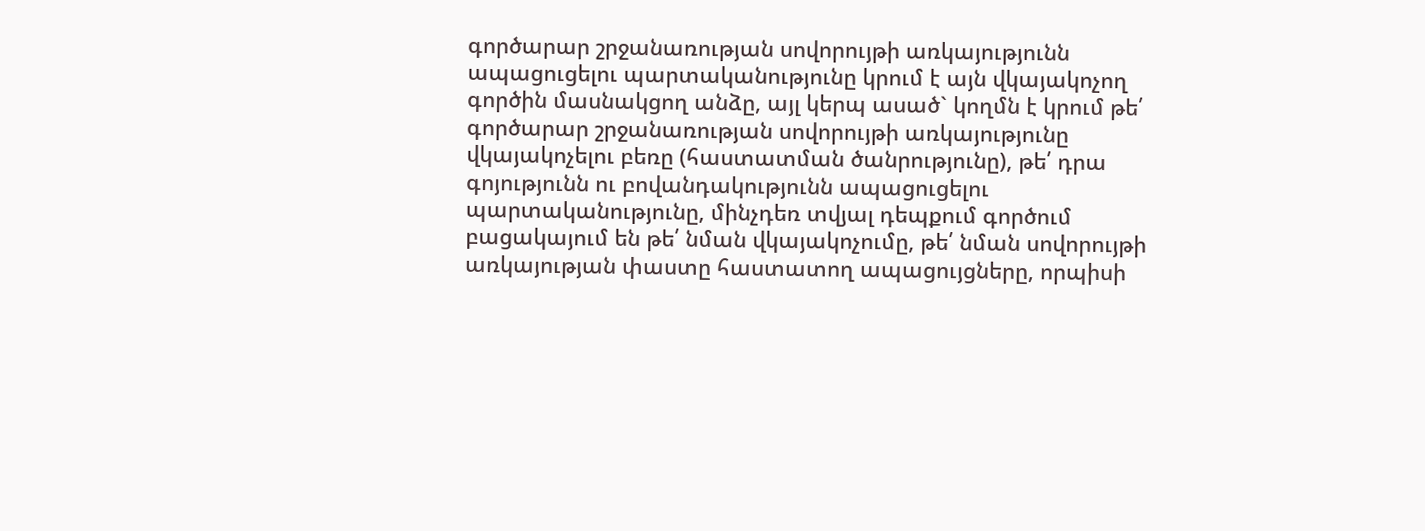գործարար շրջանառության սովորույթի առկայությունն ապացուցելու պարտականությունը կրում է այն վկայակոչող գործին մասնակցող անձը, այլ կերպ ասած` կողմն է կրում թե՛ գործարար շրջանառության սովորույթի առկայությունը վկայակոչելու բեռը (հաստատման ծանրությունը), թե՛ դրա գոյությունն ու բովանդակությունն ապացուցելու պարտականությունը, մինչդեռ տվյալ դեպքում գործում բացակայում են թե՛ նման վկայակոչումը, թե՛ նման սովորույթի առկայության փաստը հաստատող ապացույցները, որպիսի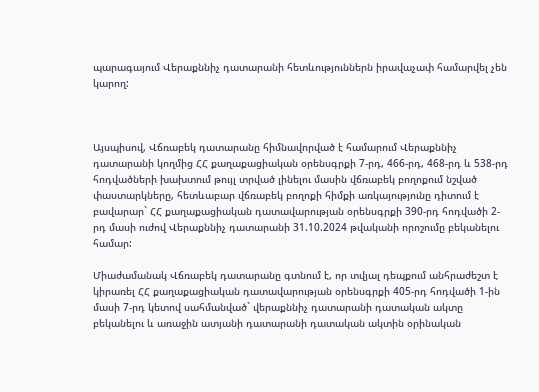պարագայում Վերաքննիչ դատարանի հետևություններն իրավաչափ համարվել չեն կարող:



Այսպիսով, Վճռաբեկ դատարանը հիմնավորված է համարում Վերաքննիչ դատարանի կողմից ՀՀ քաղաքացիական օրենսգրքի 7-րդ, 466-րդ, 468-րդ և 538-րդ հոդվածների խախտում թույլ տրված լինելու մասին վճռաբեկ բողոքում նշված փաստարկները, հետևաբար վճռաբեկ բողոքի հիմքի առկայությունը դիտում է բավարար` ՀՀ քաղաքացիական դատավարության օրենսգրքի 390-րդ հոդվածի 2-րդ մասի ուժով Վերաքննիչ դատարանի 31.10.2024 թվականի որոշումը բեկանելու համար:

Միաժամանակ Վճռաբեկ դատարանը գտնում է, որ տվյալ դեպքում անհրաժեշտ է կիրառել ՀՀ քաղաքացիական դատավարության օրենսգրքի 405-րդ հոդվածի 1-ին մասի 7-րդ կետով սահմանված` վերաքննիչ դատարանի դատական ակտը բեկանելու և առաջին ատյանի դատարանի դատական ակտին օրինական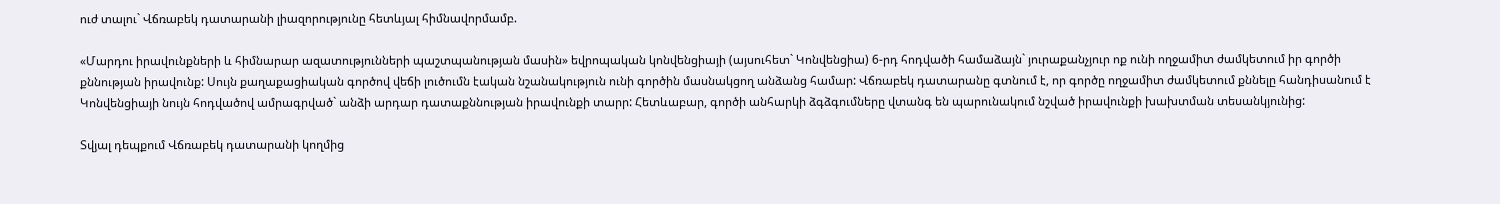ուժ տալու` Վճռաբեկ դատարանի լիազորությունը հետևյալ հիմնավորմամբ.

«Մարդու իրավունքների և հիմնարար ազատությունների պաշտպանության մասին» եվրոպական կոնվենցիայի (այսուհետ` Կոնվենցիա) 6-րդ հոդվածի համաձայն` յուրաքանչյուր ոք ունի ողջամիտ ժամկետում իր գործի քննության իրավունք: Սույն քաղաքացիական գործով վեճի լուծումն էական նշանակություն ունի գործին մասնակցող անձանց համար: Վճռաբեկ դատարանը գտնում է, որ գործը ողջամիտ ժամկետում քննելը հանդիսանում է Կոնվենցիայի նույն հոդվածով ամրագրված` անձի արդար դատաքննության իրավունքի տարր: Հետևաբար, գործի անհարկի ձգձգումները վտանգ են պարունակում նշված իրավունքի խախտման տեսանկյունից:

Տվյալ դեպքում Վճռաբեկ դատարանի կողմից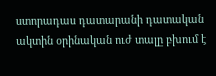ստորադաս դատարանի դատական ակտին օրինական ուժ տալը բխում է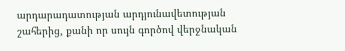արդարադատության արդյունավետության շահերից, քանի որ սույն գործով վերջնական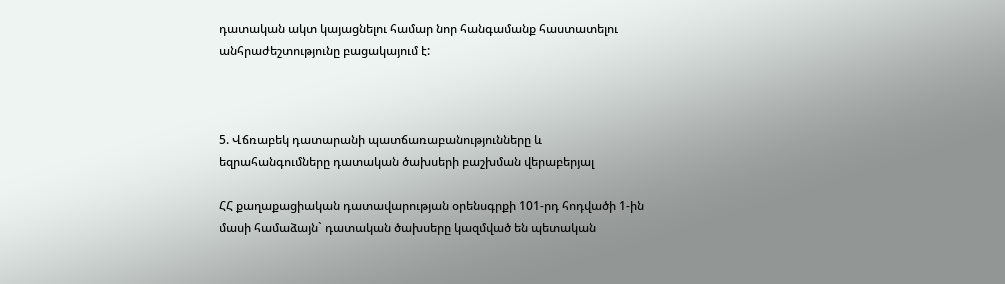դատական ակտ կայացնելու համար նոր հանգամանք հաստատելու անհրաժեշտությունը բացակայում է:



5. Վճռաբեկ դատարանի պատճառաբանությունները և եզրահանգումները դատական ծախսերի բաշխման վերաբերյալ

ՀՀ քաղաքացիական դատավարության օրենսգրքի 101-րդ հոդվածի 1-ին մասի համաձայն` դատական ծախսերը կազմված են պետական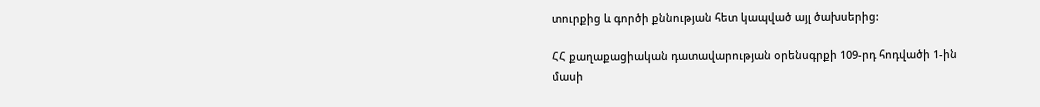տուրքից և գործի քննության հետ կապված այլ ծախսերից:

ՀՀ քաղաքացիական դատավարության օրենսգրքի 109-րդ հոդվածի 1-ին մասի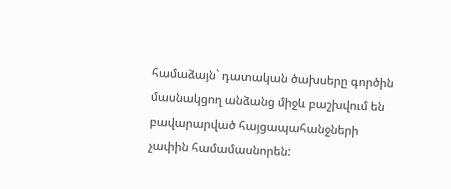համաձայն` դատական ծախսերը գործին մասնակցող անձանց միջև բաշխվում են բավարարված հայցապահանջների չափին համամասնորեն: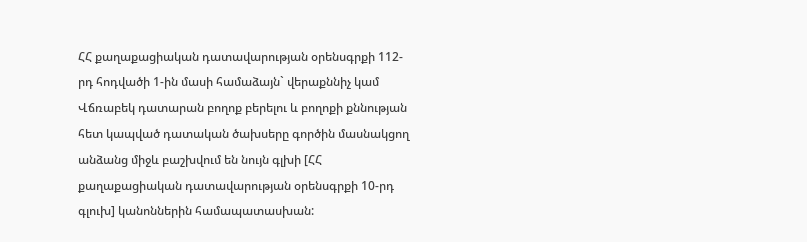ՀՀ քաղաքացիական դատավարության օրենսգրքի 112-րդ հոդվածի 1-ին մասի համաձայն` վերաքննիչ կամ Վճռաբեկ դատարան բողոք բերելու և բողոքի քննության հետ կապված դատական ծախսերը գործին մասնակցող անձանց միջև բաշխվում են նույն գլխի [ՀՀ քաղաքացիական դատավարության օրենսգրքի 10-րդ գլուխ] կանոններին համապատասխան: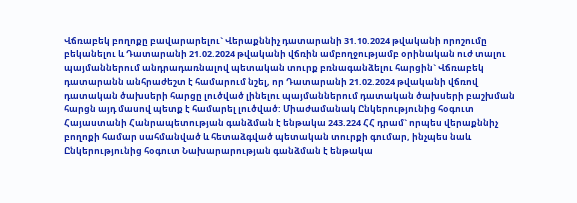Վճռաբեկ բողոքը բավարարելու` Վերաքննիչ դատարանի 31.10.2024 թվականի որոշումը բեկանելու և Դատարանի 21.02.2024 թվականի վճռին ամբողջությամբ օրինական ուժ տալու պայմաններում անդրադառնալով պետական տուրք բռնագանձելու հարցին` Վճռաբեկ դատարանն անհրաժեշտ է համարում նշել, որ Դատարանի 21.02.2024 թվականի վճռով դատական ծախսերի հարցը լուծված լինելու պայմաններում դատական ծախսերի բաշխման հարցն այդ մասով պետք է համարել լուծված: Միաժամանակ Ընկերությունից հօգուտ Հայաստանի Հանրապետության գանձման է ենթակա 243.224 ՀՀ դրամ` որպես վերաքննիչ բողոքի համար սահմանված և հետաձգված պետական տուրքի գումար, ինչպես նաև Ընկերությունից հօգուտ Նախարարության գանձման է ենթակա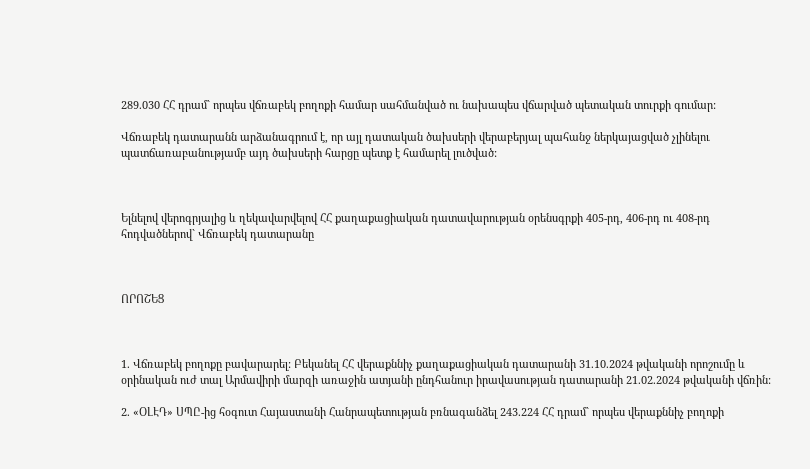289.030 ՀՀ դրամ` որպես վճռաբեկ բողոքի համար սահմանված ու նախապես վճարված պետական տուրքի գումար:

Վճռաբեկ դատարանն արձանագրում է, որ այլ դատական ծախսերի վերաբերյալ պահանջ ներկայացված չլինելու պատճառաբանությամբ այդ ծախսերի հարցը պետք է համարել լուծված:



Ելնելով վերոգրյալից և ղեկավարվելով ՀՀ քաղաքացիական դատավարության օրենսգրքի 405-րդ, 406-րդ ու 408-րդ հոդվածներով` Վճռաբեկ դատարանը



ՈՐՈՇԵՑ



1. Վճռաբեկ բողոքը բավարարել: Բեկանել ՀՀ վերաքննիչ քաղաքացիական դատարանի 31.10.2024 թվականի որոշումը և օրինական ուժ տալ Արմավիրի մարզի առաջին ատյանի ընդհանուր իրավասության դատարանի 21.02.2024 թվականի վճռին:

2. «ՕԼԷԴ» ՍՊԸ-ից հօգուտ Հայաստանի Հանրապետության բռնագանձել 243.224 ՀՀ դրամ` որպես վերաքննիչ բողոքի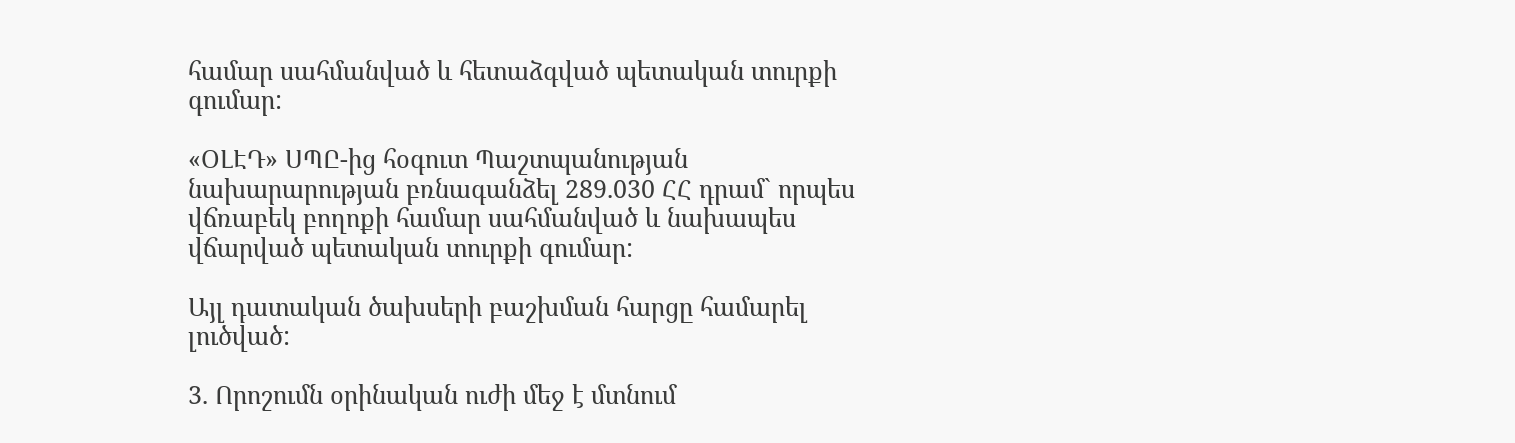համար սահմանված և հետաձգված պետական տուրքի գումար:

«ՕԼԷԴ» ՍՊԸ-ից հօգուտ Պաշտպանության նախարարության բռնագանձել 289.030 ՀՀ դրամ` որպես վճռաբեկ բողոքի համար սահմանված և նախապես վճարված պետական տուրքի գումար:

Այլ դատական ծախսերի բաշխման հարցը համարել լուծված:

3. Որոշումն օրինական ուժի մեջ է մտնում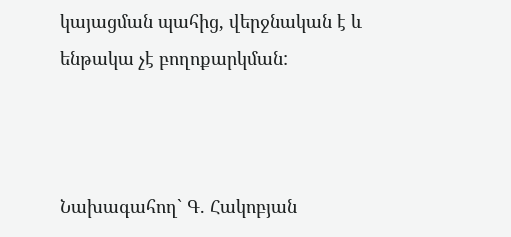կայացման պահից, վերջնական է և ենթակա չէ բողոքարկման:



Նախագահող` Գ. Հակոբյան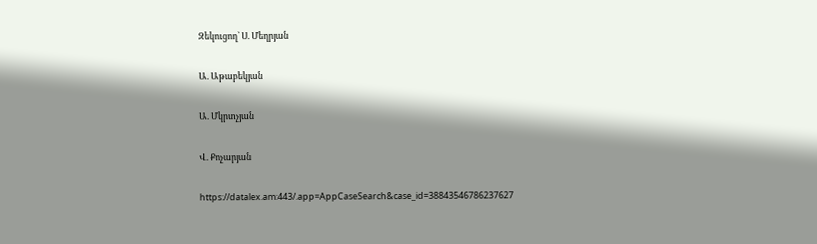Զեկուցող` Ս. Մեղրյան

Ա. Աթաբեկյան

Ա. Մկրտչյան

Վ. Քոչարյան

https://datalex.am:443/.app=AppCaseSearch&case_id=38843546786237627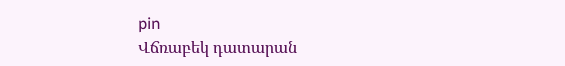pin
Վճռաբեկ դատարան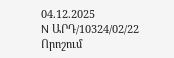04.12.2025
N ԱՐԴ/10324/02/22
Որոշում